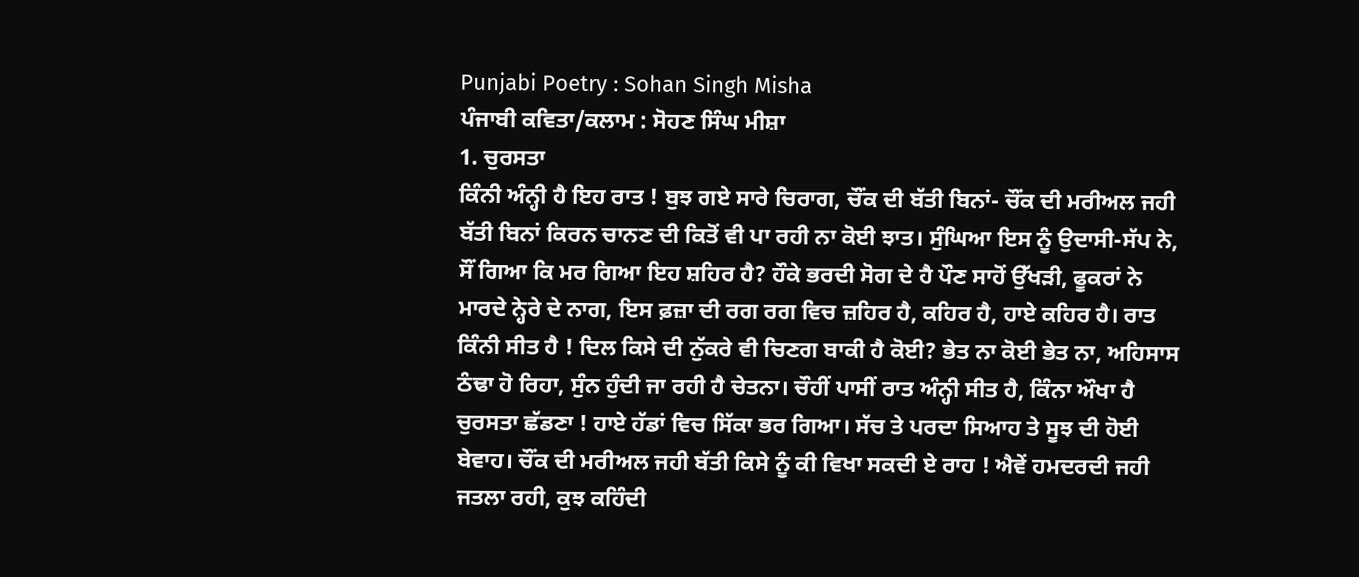Punjabi Poetry : Sohan Singh Misha
ਪੰਜਾਬੀ ਕਵਿਤਾ/ਕਲਾਮ : ਸੋਹਣ ਸਿੰਘ ਮੀਸ਼ਾ
1. ਚੁਰਸਤਾ
ਕਿੰਨੀ ਅੰਨ੍ਹੀ ਹੈ ਇਹ ਰਾਤ ! ਬੁਝ ਗਏ ਸਾਰੇ ਚਿਰਾਗ, ਚੌਂਕ ਦੀ ਬੱਤੀ ਬਿਨਾਂ- ਚੌਂਕ ਦੀ ਮਰੀਅਲ ਜਹੀ ਬੱਤੀ ਬਿਨਾਂ ਕਿਰਨ ਚਾਨਣ ਦੀ ਕਿਤੋਂ ਵੀ ਪਾ ਰਹੀ ਨਾ ਕੋਈ ਝਾਤ। ਸੁੰਘਿਆ ਇਸ ਨੂੰ ਉਦਾਸੀ-ਸੱਪ ਨੇ, ਸੌਂ ਗਿਆ ਕਿ ਮਰ ਗਿਆ ਇਹ ਸ਼ਹਿਰ ਹੈ? ਹੌਕੇ ਭਰਦੀ ਸੋਗ ਦੇ ਹੈ ਪੌਣ ਸਾਹੋਂ ਉੱਖੜੀ, ਫੂਕਰਾਂ ਨੇ ਮਾਰਦੇ ਨ੍ਹੇਰੇ ਦੇ ਨਾਗ, ਇਸ ਫ਼ਜ਼ਾ ਦੀ ਰਗ ਰਗ ਵਿਚ ਜ਼ਹਿਰ ਹੈ, ਕਹਿਰ ਹੈ, ਹਾਏ ਕਹਿਰ ਹੈ। ਰਾਤ ਕਿੰਨੀ ਸੀਤ ਹੈ ! ਦਿਲ ਕਿਸੇ ਦੀ ਨੁੱਕਰੇ ਵੀ ਚਿਣਗ ਬਾਕੀ ਹੈ ਕੋਈ? ਭੇਤ ਨਾ ਕੋਈ ਭੇਤ ਨਾ, ਅਹਿਸਾਸ ਠੰਢਾ ਹੋ ਰਿਹਾ, ਸੁੰਨ ਹੁੰਦੀ ਜਾ ਰਹੀ ਹੈ ਚੇਤਨਾ। ਚੌਹੀਂ ਪਾਸੀਂ ਰਾਤ ਅੰਨ੍ਹੀ ਸੀਤ ਹੈ, ਕਿੰਨਾ ਔਖਾ ਹੈ ਚੁਰਸਤਾ ਛੱਡਣਾ ! ਹਾਏ ਹੱਡਾਂ ਵਿਚ ਸਿੱਕਾ ਭਰ ਗਿਆ। ਸੱਚ ਤੇ ਪਰਦਾ ਸਿਆਹ ਤੇ ਸੂਝ ਦੀ ਹੋਈ ਬੇਵਾਹ। ਚੌਂਕ ਦੀ ਮਰੀਅਲ ਜਹੀ ਬੱਤੀ ਕਿਸੇ ਨੂੰ ਕੀ ਵਿਖਾ ਸਕਦੀ ਏ ਰਾਹ ! ਐਵੇਂ ਹਮਦਰਦੀ ਜਹੀ ਜਤਲਾ ਰਹੀ, ਕੁਝ ਕਹਿੰਦੀ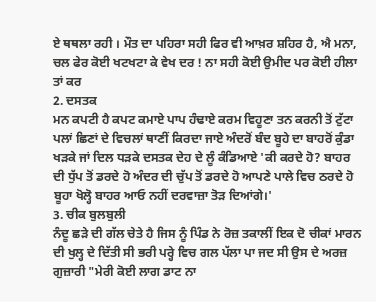ਏ ਥਥਲਾ ਰਹੀ । ਮੌਤ ਦਾ ਪਹਿਰਾ ਸਹੀ ਫਿਰ ਵੀ ਆਖ਼ਰ ਸ਼ਹਿਰ ਹੈ, ਐ ਮਨਾ, ਚਲ ਫੇਰ ਕੋਈ ਖਟਖਟਾ ਕੇ ਵੇਖ ਦਰ ! ਨਾ ਸਹੀ ਕੋਈ ਉਮੀਦ ਪਰ ਕੋਈ ਹੀਲਾ ਤਾਂ ਕਰ
2. ਦਸਤਕ
ਮਨ ਕਪਟੀ ਹੈ ਕਪਟ ਕਮਾਏ ਪਾਪ ਹੰਢਾਏ ਕਰਮ ਵਿਹੂਣਾ ਤਨ ਕਰਨੀ ਤੋਂ ਟੁੱਟਾ ਪਲਾਂ ਛਿਣਾਂ ਦੇ ਵਿਚਲਾਂ ਥਾਣੀਂ ਕਿਰਦਾ ਜਾਏ ਅੰਦਰੋਂ ਬੰਦ ਬੂਹੇ ਦਾ ਬਾਹਰੋਂ ਕੁੰਡਾ ਖੜਕੇ ਜਾਂ ਦਿਲ ਧੜਕੇ ਦਸਤਕ ਦੇਹ ਦੇ ਲੂੰ ਕੰਡਿਆਏ 'ਕੀ ਕਰਦੇ ਹੋ? ਬਾਹਰ ਦੀ ਧੁੱਪ ਤੋਂ ਡਰਦੇ ਹੋ ਅੰਦਰ ਦੀ ਚੁੱਪ ਤੋਂ ਡਰਦੇ ਹੋ ਆਪਣੇ ਪਾਲੇ ਵਿਚ ਠਰਦੇ ਹੋ ਬੂਹਾ ਖੋਲ੍ਹੋ ਬਾਹਰ ਆਓ ਨਹੀਂ ਦਰਵਾਜ਼ਾ ਤੋੜ ਦਿਆਂਗੇ।'
3. ਚੀਕ ਬੁਲਬੁਲੀ
ਨੰਦੂ ਛੜੇ ਦੀ ਗੱਲ ਚੇਤੇ ਹੈ ਜਿਸ ਨੂੰ ਪਿੰਡ ਨੇ ਰੋਜ਼ ਤਕਾਲੀਂ ਇਕ ਦੋ ਚੀਕਾਂ ਮਾਰਨ ਦੀ ਖੁਲ੍ਹ ਦੇ ਦਿੱਤੀ ਸੀ ਭਰੀ ਪਰ੍ਹੇ ਵਿਚ ਗਲ ਪੱਲਾ ਪਾ ਜਦ ਸੀ ਉਸ ਦੇ ਅਰਜ਼ ਗੁਜ਼ਾਰੀ "ਮੇਰੀ ਕੋਈ ਲਾਗ ਡਾਟ ਨਾ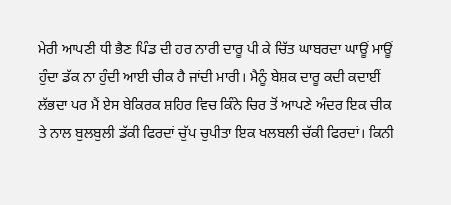ਮੇਰੀ ਆਪਣੀ ਧੀ ਭੈਣ ਪਿੰਡ ਦੀ ਹਰ ਨਾਰੀ ਦਾਰੂ ਪੀ ਕੇ ਚਿੱਤ ਘਾਬਰਦਾ ਘਾਊਂ ਮਾਊਂ ਹੁੰਦਾ ਡੱਕ ਨਾ ਹੁੰਦੀ ਆਈ ਚੀਕ ਹੈ ਜਾਂਦੀ ਮਾਰੀ। ਮੈਨੂੰ ਬੇਸ਼ਕ ਦਾਰੂ ਕਦੀ ਕਦਾਈਂ ਲੱਭਦਾ ਪਰ ਮੈਂ ਏਸ ਬੇਕਿਰਕ ਸ਼ਹਿਰ ਵਿਚ ਕਿੰਨੇ ਚਿਰ ਤੋਂ ਆਪਣੇ ਅੰਦਰ ਇਕ ਚੀਕ ਤੇ ਨਾਲ ਬੁਲਬੁਲੀ ਡੱਕੀ ਫਿਰਦਾਂ ਚੁੱਪ ਚੁਪੀਤਾ ਇਕ ਖਲਬਲੀ ਚੱਕੀ ਫਿਰਦਾਂ। ਕਿਨੀ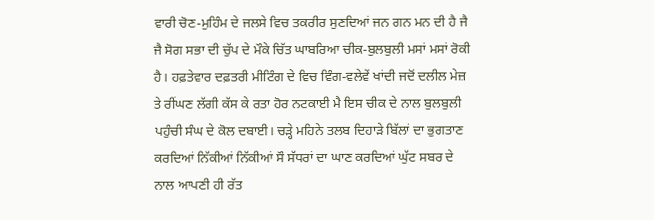ਵਾਰੀ ਚੋਣ-ਮੁਹਿੰਮ ਦੇ ਜਲਸੇ ਵਿਚ ਤਕਰੀਰ ਸੁਣਦਿਆਂ ਜਨ ਗਨ ਮਨ ਦੀ ਹੈ ਜੈ ਜੈ ਸੋਗ ਸਭਾ ਦੀ ਚੁੱਪ ਦੇ ਮੌਕੇ ਚਿੱਤ ਘਾਬਰਿਆ ਚੀਕ-ਬੁਲਬੁਲੀ ਮਸਾਂ ਮਸਾਂ ਰੋਕੀ ਹੈ। ਹਫ਼ਤੇਵਾਰ ਦਫ਼ਤਰੀ ਮੀਟਿੰਗ ਦੇ ਵਿਚ ਵਿੰਗ-ਵਲੇਵੇਂ ਖਾਂਦੀ ਜਦੋਂ ਦਲੀਲ ਮੇਜ਼ ਤੇ ਰੀਂਘਣ ਲੱਗੀ ਕੱਸ ਕੇ ਰਤਾ ਹੋਰ ਨਟਕਾਈ ਮੈ ਇਸ ਚੀਕ ਦੇ ਨਾਲ ਬੁਲਬੁਲੀ ਪਹੁੰਚੀ ਸੰਘ ਦੇ ਕੋਲ ਦਬਾਈ। ਚੜ੍ਹੇ ਮਹਿਨੇ ਤਲਬ ਦਿਹਾੜੇ ਬਿੱਲਾਂ ਦਾ ਭੁਗਤਾਣ ਕਰਦਿਆਂ ਨਿੱਕੀਆਂ ਨਿੱਕੀਆਂ ਸੌ ਸੱਧਰਾਂ ਦਾ ਘਾਣ ਕਰਦਿਆਂ ਘੁੱਟ ਸਬਰ ਦੇ ਨਾਲ ਆਪਣੀ ਹੀ ਰੱਤ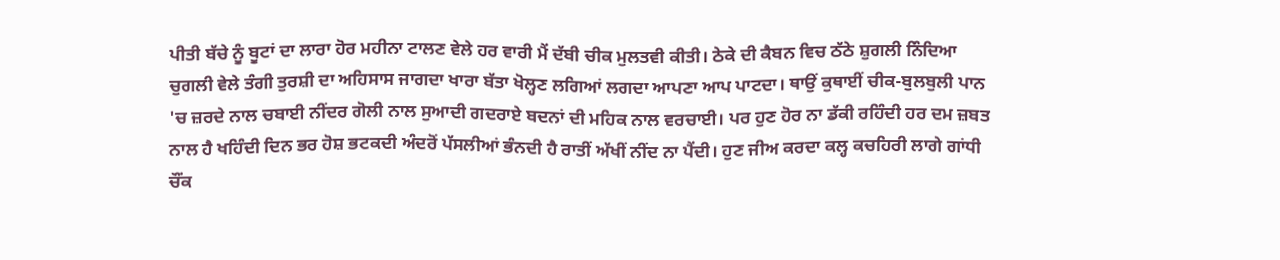ਪੀਤੀ ਬੱਚੇ ਨੂੰ ਬੂਟਾਂ ਦਾ ਲਾਰਾ ਹੋਰ ਮਹੀਨਾ ਟਾਲਣ ਵੇਲੇ ਹਰ ਵਾਰੀ ਮੈਂ ਦੱਬੀ ਚੀਕ ਮੁਲਤਵੀ ਕੀਤੀ। ਠੇਕੇ ਦੀ ਕੈਬਨ ਵਿਚ ਠੱਠੇ ਸ਼ੁਗਲੀ ਨਿੰਦਿਆ ਚੁਗਲੀ ਵੇਲੇ ਤੰਗੀ ਤੁਰਸ਼ੀ ਦਾ ਅਹਿਸਾਸ ਜਾਗਦਾ ਖਾਰਾ ਬੱਤਾ ਖੋਲ੍ਹਣ ਲਗਿਆਂ ਲਗਦਾ ਆਪਣਾ ਆਪ ਪਾਟਦਾ। ਥਾਉਂ ਕੁਥਾਈਂ ਚੀਕ-ਬੁਲਬੁਲੀ ਪਾਨ 'ਚ ਜ਼ਰਦੇ ਨਾਲ ਚਬਾਈ ਨੀਂਦਰ ਗੋਲੀ ਨਾਲ ਸੁਆਦੀ ਗਦਰਾਏ ਬਦਨਾਂ ਦੀ ਮਹਿਕ ਨਾਲ ਵਰਚਾਈ। ਪਰ ਹੁਣ ਹੋਰ ਨਾ ਡੱਕੀ ਰਹਿੰਦੀ ਹਰ ਦਮ ਜ਼ਬਤ ਨਾਲ ਹੈ ਖਹਿੰਦੀ ਦਿਨ ਭਰ ਹੋਸ਼ ਭਟਕਦੀ ਅੰਦਰੋਂ ਪੱਸਲੀਆਂ ਭੰਨਦੀ ਹੈ ਰਾਤੀਂ ਅੱਖੀਂ ਨੀਂਦ ਨਾ ਪੈਂਦੀ। ਹੁਣ ਜੀਅ ਕਰਦਾ ਕਲ੍ਹ ਕਚਹਿਰੀ ਲਾਗੇ ਗਾਂਧੀ ਚੌਂਕ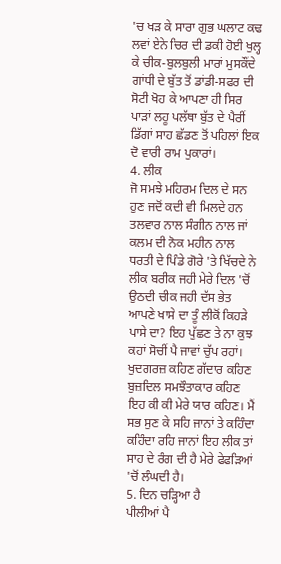'ਚ ਖੜ ਕੇ ਸਾਰਾ ਗੁਭ ਘਲਾਟ ਕਢ ਲਵਾਂ ਏਨੇ ਚਿਰ ਦੀ ਡਕੀ ਹੋਈ ਖੁਲ੍ਹ ਕੇ ਚੀਕ-ਬੁਲਬੁਲੀ ਮਾਰਾਂ ਮੁਸਕੌਂਦੇ ਗਾਂਧੀ ਦੇ ਬੁੱਤ ਤੋਂ ਡਾਂਡੀ-ਸਫਰ ਦੀ ਸੋਟੀ ਖੋਹ ਕੇ ਆਪਣਾ ਹੀ ਸਿਰ ਪਾੜਾਂ ਲਹੂ ਪਲੱਥਾ ਬੁੱਤ ਦੇ ਪੈਰੀਂ ਡਿੱਗਾਂ ਸਾਹ ਛੱਡਣ ਤੋਂ ਪਹਿਲਾਂ ਇਕ ਦੋ ਵਾਰੀ ਰਾਮ ਪੁਕਾਰਾਂ।
4. ਲੀਕ
ਜੋ ਸਮਝੇ ਮਹਿਰਮ ਦਿਲ ਦੇ ਸਨ ਹੁਣ ਜਦੋਂ ਕਦੀ ਵੀ ਮਿਲਦੇ ਹਨ ਤਲਵਾਰ ਨਾਲ ਸੰਗੀਨ ਨਾਲ ਜਾਂ ਕਲਮ ਦੀ ਨੋਕ ਮਹੀਨ ਨਾਲ ਧਰਤੀ ਦੇ ਪਿੰਡੇ ਗੋਰੇ 'ਤੇ ਖਿੱਚਦੇ ਨੇ ਲੀਕ ਬਰੀਕ ਜਹੀ ਮੇਰੇ ਦਿਲ 'ਚੋਂ ਉਠਦੀ ਚੀਕ ਜਹੀ ਦੱਸ ਭੇਤ ਆਪਣੇ ਖਾਸੇ ਦਾ ਤੂੰ ਲੀਕੋਂ ਕਿਹੜੇ ਪਾਸੇ ਦਾ? ਇਹ ਪੁੱਛਣ ਤੇ ਨਾ ਕੁਝ ਕਹਾਂ ਸੋਚੀਂ ਪੈ ਜਾਵਾਂ ਚੁੱਪ ਰਹਾਂ। ਖੁਦਗਰਜ਼ ਕਹਿਣ ਗੱਦਾਰ ਕਹਿਣ ਬੁਜ਼ਦਿਲ ਸਮਝੌਤਾਕਾਰ ਕਹਿਣ ਇਹ ਕੀ ਕੀ ਮੇਰੇ ਯਾਰ ਕਹਿਣ। ਮੈਂ ਸਭ ਸੁਣ ਕੇ ਸਹਿ ਜਾਨਾਂ ਤੇ ਕਹਿੰਦਾ ਕਹਿੰਦਾ ਰਹਿ ਜਾਨਾਂ ਇਹ ਲੀਕ ਤਾਂ ਸਾਹ ਦੇ ਰੰਗ ਦੀ ਹੈ ਮੇਰੇ ਫੇਫੜਿਆਂ 'ਚੋਂ ਲੰਘਦੀ ਹੈ।
5. ਦਿਨ ਚੜ੍ਹਿਆ ਹੈ
ਪੀਲੀਆਂ ਪੈ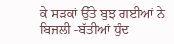ਕੇ ਸੜਕਾਂ ਉੱਤੇ ਬੁਝ ਗਈਆਂ ਨੇ ਬਿਜਲੀ -ਬੱਤੀਆਂ ਧੁੰਦ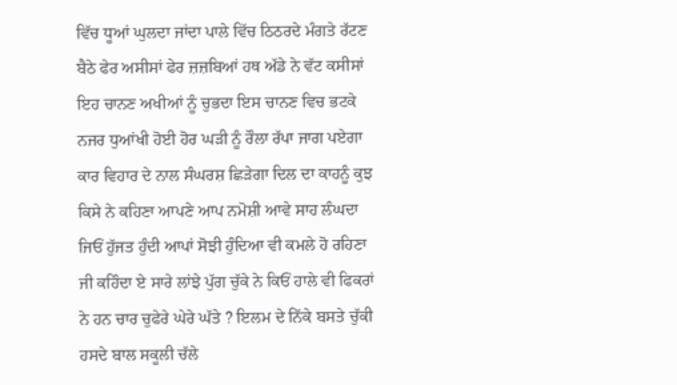ਵਿੱਚ ਧੂਆਂ ਘੁਲਦਾ ਜਾਂਦਾ ਪਾਲੇ ਵਿੱਚ ਠਿਠਰਦੇ ਮੰਗਤੇ ਰੱਟਣ ਬੈਠੇ ਫੇਰ ਅਸੀਸਾਂ ਫੇਰ ਜ਼ਜ਼ਬਿਆਂ ਹਥ ਅੱਡੇ ਨੇ ਵੱਟ ਕਸੀਸਾਂ ਇਹ ਚਾਨਣ ਅਖੀਆਂ ਨੂੰ ਚੁਭਦਾ ਇਸ ਚਾਨਣ ਵਿਚ ਭਟਕੇ ਨਜਰ ਧੁਆਂਖੀ ਹੋਈ ਹੋਰ ਘੜੀ ਨੂੰ ਰੌਲਾ ਰੱਪਾ ਜਾਗ ਪਏਗਾ ਕਾਰ ਵਿਹਾਰ ਦੇ ਨਾਲ ਸੰਘਰਸ਼ ਛਿੜੇਗਾ ਦਿਲ ਦਾ ਕਾਹਨੂੰ ਕੁਝ ਕਿਸੇ ਨੇ ਕਹਿਣਾ ਆਪਣੇ ਆਪ ਨਮੋਸ਼ੀ ਆਵੇ ਸਾਹ ਲੰਘਦਾ ਜਿਓਂ ਹੁੱਜਤ ਹੁੰਦੀ ਆਪਾਂ ਸੋਝੀ ਹੁੰਦਿਆ ਵੀ ਕਮਲੇ ਹੋ ਰਹਿਣਾ ਜੀ ਕਹਿੰਦਾ ਏ ਸਾਰੇ ਲਾਂਝੇ ਪੁੱਗ ਚੁੱਕੇ ਨੇ ਕਿਓਂ ਹਾਲੇ ਵੀ ਫਿਕਰਾਂ ਨੇ ਹਨ ਚਾਰ ਚੁਫੇਰੇ ਘੇਰੇ ਘੱਤੇ ? ਇਲਮ ਦੇ ਨਿੱਕੇ ਬਸਤੇ ਚੁੱਕੀ ਹਸਦੇ ਬਾਲ ਸਕੂਲੀ ਚੱਲੇ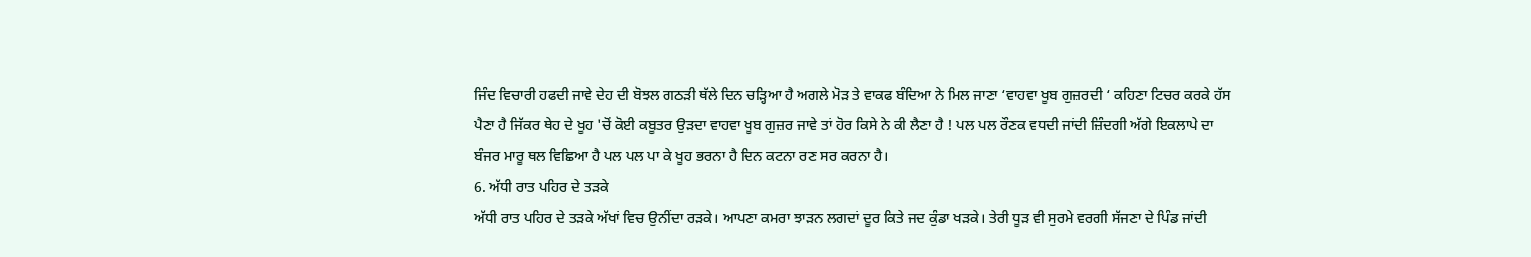ਜਿੰਦ ਵਿਚਾਰੀ ਹਫਦੀ ਜਾਵੇ ਦੇਹ ਦੀ ਬੋਝਲ ਗਠੜੀ ਥੱਲੇ ਦਿਨ ਚੜ੍ਹਿਆ ਹੈ ਅਗਲੇ ਮੋੜ ਤੇ ਵਾਕਫ ਬੰਦਿਆ ਨੇ ਮਿਲ ਜਾਣਾ ‘ਵਾਹਵਾ ਖੂਬ ਗੁਜ਼ਰਦੀ ‘ ਕਹਿਣਾ ਟਿਚਰ ਕਰਕੇ ਹੱਸ ਪੈਣਾ ਹੈ ਜਿੱਕਰ ਥੇਹ ਦੇ ਖੂਹ 'ਚੋਂ ਕੋਈ ਕਬੂਤਰ ਉੜਦਾ ਵਾਹਵਾ ਖੂਬ ਗੁਜ਼ਰ ਜਾਵੇ ਤਾਂ ਹੋਰ ਕਿਸੇ ਨੇ ਕੀ ਲੈਣਾ ਹੈ ! ਪਲ ਪਲ ਰੌਣਕ ਵਧਦੀ ਜਾਂਦੀ ਜ਼ਿੰਦਗੀ ਅੱਗੇ ਇਕਲਾਪੇ ਦਾ ਬੰਜਰ ਮਾਰੂ ਥਲ ਵਿਛਿਆ ਹੈ ਪਲ ਪਲ ਪਾ ਕੇ ਖੂਹ ਭਰਨਾ ਹੈ ਦਿਨ ਕਟਨਾ ਰਣ ਸਰ ਕਰਨਾ ਹੈ।
6. ਅੱਧੀ ਰਾਤ ਪਹਿਰ ਦੇ ਤੜਕੇ
ਅੱਧੀ ਰਾਤ ਪਹਿਰ ਦੇ ਤੜਕੇ ਅੱਖਾਂ ਵਿਚ ਉਨੀਂਦਾ ਰੜਕੇ। ਆਪਣਾ ਕਮਰਾ ਝਾੜਨ ਲਗਦਾਂ ਦੂਰ ਕਿਤੇ ਜਦ ਕੁੰਡਾ ਖੜਕੇ। ਤੇਰੀ ਧੂੜ ਵੀ ਸੁਰਮੇ ਵਰਗੀ ਸੱਜਣਾ ਦੇ ਪਿੰਡ ਜਾਂਦੀ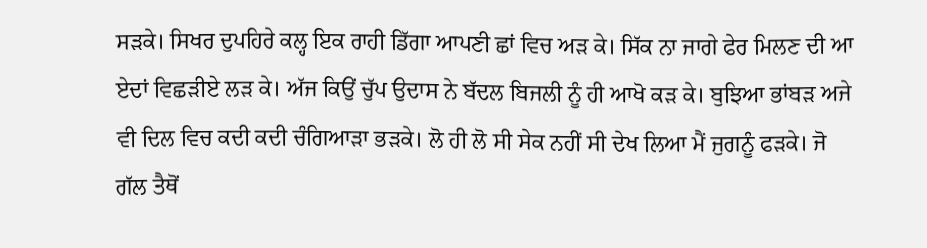ਸੜਕੇ। ਸਿਖਰ ਦੁਪਹਿਰੇ ਕਲ੍ਹ ਇਕ ਰਾਹੀ ਡਿੱਗਾ ਆਪਣੀ ਛਾਂ ਵਿਚ ਅੜ ਕੇ। ਸਿੱਕ ਨਾ ਜਾਗੇ ਫੇਰ ਮਿਲਣ ਦੀ ਆ ਏਦਾਂ ਵਿਛੜੀਏ ਲੜ ਕੇ। ਅੱਜ ਕਿਉਂ ਚੁੱਪ ਉਦਾਸ ਨੇ ਬੱਦਲ ਬਿਜਲੀ ਨੂੰ ਹੀ ਆਖੋ ਕੜ ਕੇ। ਬੁਝਿਆ ਭਾਂਬੜ ਅਜੇ ਵੀ ਦਿਲ ਵਿਚ ਕਦੀ ਕਦੀ ਚੰਗਿਆੜਾ ਭੜਕੇ। ਲੋ ਹੀ ਲੋ ਸੀ ਸੇਕ ਨਹੀਂ ਸੀ ਦੇਖ ਲਿਆ ਮੈਂ ਜੁਗਨੂੰ ਫੜਕੇ। ਜੋ ਗੱਲ ਤੈਥੋਂ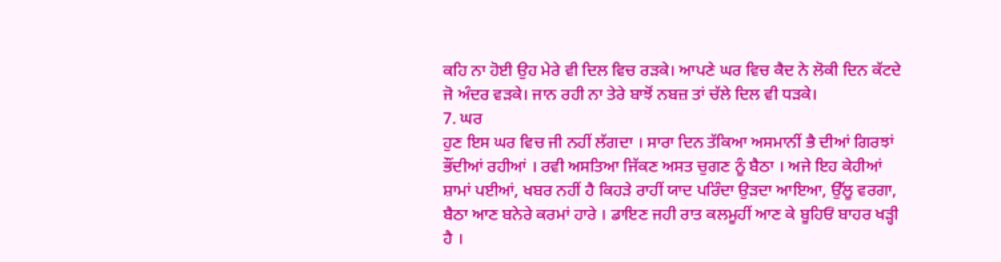ਕਹਿ ਨਾ ਹੋਈ ਉਹ ਮੇਰੇ ਵੀ ਦਿਲ ਵਿਚ ਰੜਕੇ। ਆਪਣੇ ਘਰ ਵਿਚ ਕੈਦ ਨੇ ਲੋਕੀ ਦਿਨ ਕੱਟਦੇ ਜੋ ਅੰਦਰ ਵੜਕੇ। ਜਾਨ ਰਹੀ ਨਾ ਤੇਰੇ ਬਾਝੋਂ ਨਬਜ਼ ਤਾਂ ਚੱਲੇ ਦਿਲ ਵੀ ਧੜਕੇ।
7. ਘਰ
ਹੁਣ ਇਸ ਘਰ ਵਿਚ ਜੀ ਨਹੀਂ ਲੱਗਦਾ । ਸਾਰਾ ਦਿਨ ਤੱਕਿਆ ਅਸਮਾਨੀਂ ਭੈ ਦੀਆਂ ਗਿਰਝਾਂ ਭੌਂਦੀਆਂ ਰਹੀਆਂ । ਰਵੀ ਅਸਤਿਆ ਜਿੱਕਣ ਅਸਤ ਚੁਗਣ ਨੂੰ ਬੈਠਾ । ਅਜੇ ਇਹ ਕੇਹੀਆਂ ਸ਼ਾਮਾਂ ਪਈਆਂ, ਖਬਰ ਨਹੀਂ ਹੈ ਕਿਹੜੇ ਰਾਹੀਂ ਯਾਦ ਪਰਿੰਦਾ ਉੜਦਾ ਆਇਆ, ਉੱਲੂ ਵਰਗਾ, ਬੈਠਾ ਆਣ ਬਨੇਰੇ ਕਰਮਾਂ ਹਾਰੇ । ਡਾਇਣ ਜਹੀ ਰਾਤ ਕਲਮੂਹੀਂ ਆਣ ਕੇ ਬੂਹਿਓਂ ਬਾਹਰ ਖੜ੍ਹੀ ਹੈ ।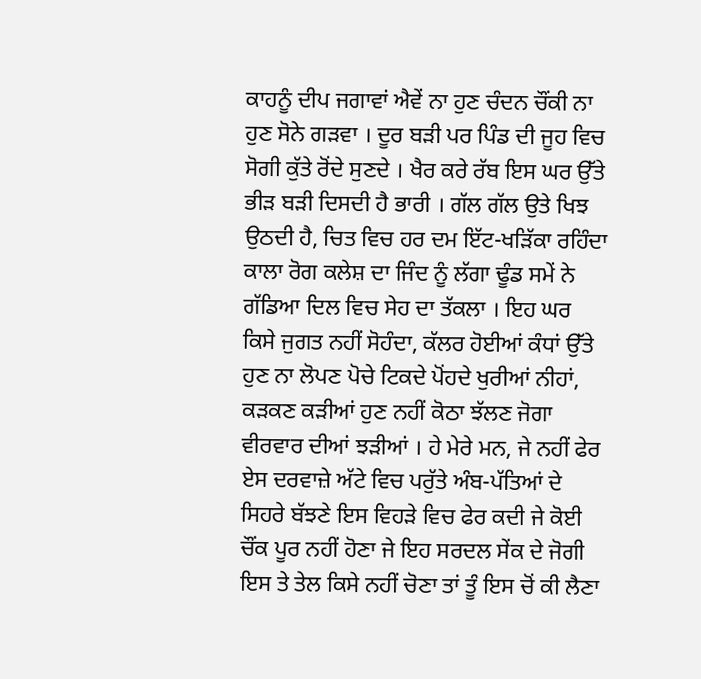ਕਾਹਨੂੰ ਦੀਪ ਜਗਾਵਾਂ ਐਵੇਂ ਨਾ ਹੁਣ ਚੰਦਨ ਚੌਂਕੀ ਨਾ ਹੁਣ ਸੋਨੇ ਗੜਵਾ । ਦੂਰ ਬੜੀ ਪਰ ਪਿੰਡ ਦੀ ਜੂਹ ਵਿਚ ਸੋਗੀ ਕੁੱਤੇ ਰੋਂਦੇ ਸੁਣਦੇ । ਖੈਰ ਕਰੇ ਰੱਬ ਇਸ ਘਰ ਉੱਤੇ ਭੀੜ ਬੜੀ ਦਿਸਦੀ ਹੈ ਭਾਰੀ । ਗੱਲ ਗੱਲ ਉਤੇ ਖਿਝ ਉਠਦੀ ਹੈ, ਚਿਤ ਵਿਚ ਹਰ ਦਮ ਇੱਟ-ਖੜਿੱਕਾ ਰਹਿੰਦਾ ਕਾਲਾ ਰੋਗ ਕਲੇਸ਼ ਦਾ ਜਿੰਦ ਨੂੰ ਲੱਗਾ ਢੂੰਡ ਸਮੇਂ ਨੇ ਗੱਡਿਆ ਦਿਲ ਵਿਚ ਸੇਹ ਦਾ ਤੱਕਲਾ । ਇਹ ਘਰ ਕਿਸੇ ਜੁਗਤ ਨਹੀਂ ਸੋਹੰਦਾ, ਕੱਲਰ ਹੋਈਆਂ ਕੰਧਾਂ ਉੱਤੇ ਹੁਣ ਨਾ ਲੋਪਣ ਪੋਚੇ ਟਿਕਦੇ ਪੋਂਹਦੇ ਖੁਰੀਆਂ ਨੀਹਾਂ, ਕੜਕਣ ਕੜੀਆਂ ਹੁਣ ਨਹੀਂ ਕੋਠਾ ਝੱਲਣ ਜੋਗਾ ਵੀਰਵਾਰ ਦੀਆਂ ਝੜੀਆਂ । ਹੇ ਮੇਰੇ ਮਨ, ਜੇ ਨਹੀਂ ਫੇਰ ਏਸ ਦਰਵਾਜ਼ੇ ਅੱਟੇ ਵਿਚ ਪਰੁੱਤੇ ਅੰਬ-ਪੱਤਿਆਂ ਦੇ ਸਿਹਰੇ ਬੱਝਣੇ ਇਸ ਵਿਹੜੇ ਵਿਚ ਫੇਰ ਕਦੀ ਜੇ ਕੋਈ ਚੌਂਕ ਪੂਰ ਨਹੀਂ ਹੋਣਾ ਜੇ ਇਹ ਸਰਦਲ ਸੇਂਕ ਦੇ ਜੋਗੀ ਇਸ ਤੇ ਤੇਲ ਕਿਸੇ ਨਹੀਂ ਚੋਣਾ ਤਾਂ ਤੂੰ ਇਸ ਚੋਂ ਕੀ ਲੈਣਾ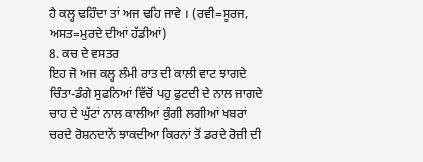ਹੈ ਕਲ੍ਹ ਢਹਿੰਦਾ ਤਾਂ ਅਜ ਢਹਿ ਜਾਵੇ । (ਰਵੀ=ਸੂਰਜ, ਅਸਤ=ਮੁਰਦੇ ਦੀਆਂ ਹੱਡੀਆਂ)
8. ਕਚ ਦੇ ਵਸਤਰ
ਇਹ ਜੋ ਅਜ ਕਲ੍ਹ ਲੰਮੀ ਰਾਤ ਦੀ ਕਾਲੀ ਵਾਟ ਝਾਗਦੇ ਚਿੰਤਾ-ਡੰਗੇ ਸੁਫਨਿਆਂ ਵਿੱਚੋਂ ਪਹੁ ਫੁਟਦੀ ਦੇ ਨਾਲ ਜਾਗਦੇ ਚਾਹ ਦੇ ਘੁੱਟਾਂ ਨਾਲ ਕਾਲੀਆਂ ਕੁੰਗੀ ਲਗੀਆਂ ਖਬਰਾਂ ਚਰਦੇ ਰੋਸ਼ਨਦਾਨੇਂ ਝਾਕਦੀਆ ਕਿਰਨਾਂ ਤੋਂ ਡਰਦੇ ਰੋਜ਼ੀ ਦੀ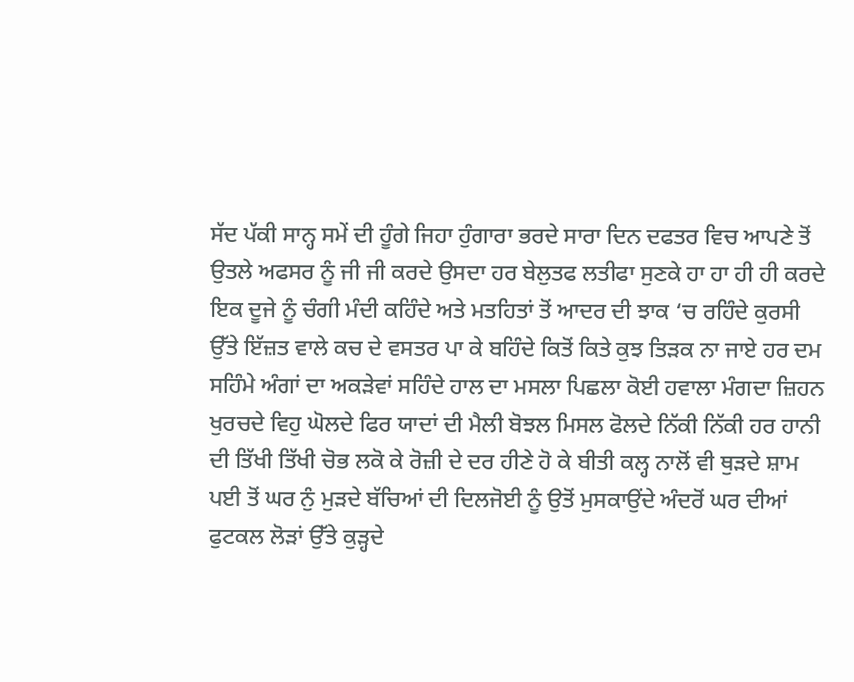ਸੱਦ ਪੱਕੀ ਸਾਨ੍ਹ ਸਮੇਂ ਦੀ ਹੂੰਗੇ ਜਿਹਾ ਹੁੰਗਾਰਾ ਭਰਦੇ ਸਾਰਾ ਦਿਨ ਦਫਤਰ ਵਿਚ ਆਪਣੇ ਤੋਂ ਉਤਲੇ ਅਫਸਰ ਨੂੰ ਜੀ ਜੀ ਕਰਦੇ ਉਸਦਾ ਹਰ ਬੇਲੁਤਫ ਲਤੀਫਾ ਸੁਣਕੇ ਹਾ ਹਾ ਹੀ ਹੀ ਕਰਦੇ ਇਕ ਦੂਜੇ ਨੂੰ ਚੰਗੀ ਮੰਦੀ ਕਹਿੰਦੇ ਅਤੇ ਮਤਹਿਤਾਂ ਤੋਂ ਆਦਰ ਦੀ ਝਾਕ ‘ਚ ਰਹਿੰਦੇ ਕੁਰਸੀ ਉੱਤੇ ਇੱਜ਼ਤ ਵਾਲੇ ਕਚ ਦੇ ਵਸਤਰ ਪਾ ਕੇ ਬਹਿੰਦੇ ਕਿਤੋਂ ਕਿਤੇ ਕੁਝ ਤਿੜਕ ਨਾ ਜਾਏ ਹਰ ਦਮ ਸਹਿੰਮੇ ਅੰਗਾਂ ਦਾ ਅਕੜੇਵਾਂ ਸਹਿੰਦੇ ਹਾਲ ਦਾ ਮਸਲਾ ਪਿਛਲਾ ਕੋਈ ਹਵਾਲਾ ਮੰਗਦਾ ਜ਼ਿਹਨ ਖੁਰਚਦੇ ਵਿਹੁ ਘੋਲਦੇ ਫਿਰ ਯਾਦਾਂ ਦੀ ਮੈਲੀ ਬੋਝਲ ਮਿਸਲ ਫੋਲਦੇ ਨਿੱਕੀ ਨਿੱਕੀ ਹਰ ਹਾਨੀ ਦੀ ਤਿੱਖੀ ਤਿੱਖੀ ਚੋਭ ਲਕੋ ਕੇ ਰੋਜ਼ੀ ਦੇ ਦਰ ਹੀਣੇ ਹੋ ਕੇ ਬੀਤੀ ਕਲ੍ਹ ਨਾਲੋਂ ਵੀ ਥੁੜਦੇ ਸ਼ਾਮ ਪਈ ਤੋਂ ਘਰ ਨੁੰ ਮੁੜਦੇ ਬੱਚਿਆਂ ਦੀ ਦਿਲਜੋਈ ਨੂੰ ਉਤੋਂ ਮੁਸਕਾਉਂਦੇ ਅੰਦਰੋਂ ਘਰ ਦੀਆਂ ਫੁਟਕਲ ਲੋੜਾਂ ਉੱਤੇ ਕੁੜ੍ਹਦੇ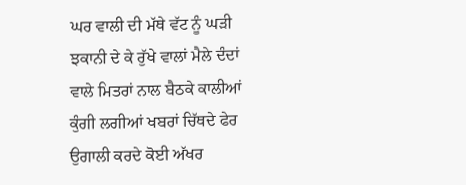ਘਰ ਵਾਲੀ ਦੀ ਮੱਥੇ ਵੱਟ ਨੂੰ ਘੜੀ ਝਕਾਨੀ ਦੇ ਕੇ ਰੁੱਖੇ ਵਾਲਾਂ ਮੈਲੇ ਦੰਦਾਂ ਵਾਲੇ ਮਿਤਰਾਂ ਨਾਲ ਬੈਠਕੇ ਕਾਲੀਆਂ ਕੁੰਗੀ ਲਗੀਆਂ ਖਬਰਾਂ ਚਿੱਥਦੇ ਫੇਰ ਉਗਾਲੀ ਕਰਦੇ ਕੋਈ ਅੱਖਰ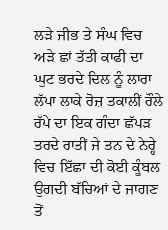ਲੜੇ ਜੀਭ ਤੇ ਸੰਘ ਵਿਚ ਅੜੇ ਛਾਂ ਤੱਤੀ ਕਾਫੀ ਦਾ ਘੁਟ ਭਰਦੇ ਦਿਲ ਨੂੰ ਲਾਰਾ ਲੱਪਾ ਲਾਕੇ ਰੋਜ਼ ਤਕਾਲੀਂ ਰੌਲੇ ਰੱਪੇ ਦਾ ਇਕ ਗੰਦਾ ਛੱਪੜ ਤਰਦੇ ਰਾਤੀਂ ਜੇ ਤਨ ਦੇ ਨੇਰ੍ਹੇ ਵਿਚ ਇੱਛਾ ਦੀ ਕੋਈ ਕੂੰਬਲ ਉਗਦੀ ਬੱਚਿਆਂ ਦੇ ਜਾਗਣ ਤੋਂ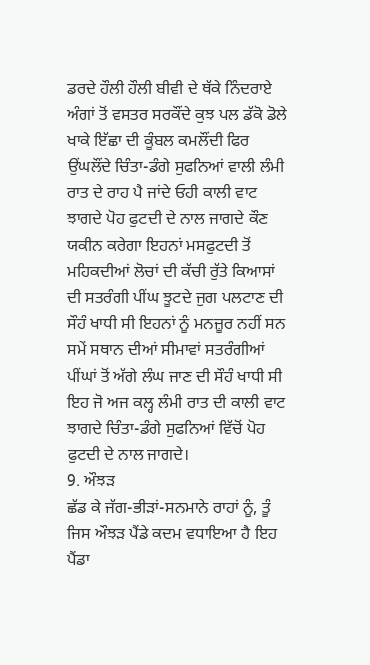ਡਰਦੇ ਹੌਲੀ ਹੌਲੀ ਬੀਵੀ ਦੇ ਥੱਕੇ ਨਿੰਦਰਾਏ ਅੰਗਾਂ ਤੋਂ ਵਸਤਰ ਸਰਕੌਂਦੇ ਕੁਝ ਪਲ ਡੱਕੋ ਡੋਲੇ ਖਾਕੇ ਇੱਛਾ ਦੀ ਕੂੰਬਲ ਕਮਲੌਂਦੀ ਫਿਰ ਉਂਘਲੌਂਦੇ ਚਿੰਤਾ-ਡੰਗੇ ਸੁਫਨਿਆਂ ਵਾਲੀ ਲੰਮੀ ਰਾਤ ਦੇ ਰਾਹ ਪੈ ਜਾਂਦੇ ਓਹੀ ਕਾਲੀ ਵਾਟ ਝਾਗਦੇ ਪੋਹ ਫੁਟਦੀ ਦੇ ਨਾਲ ਜਾਗਦੇ ਕੌਣ ਯਕੀਨ ਕਰੇਗਾ ਇਹਨਾਂ ਮਸਫੁਟਦੀ ਤੋਂ ਮਹਿਕਦੀਆਂ ਲੋਚਾਂ ਦੀ ਕੱਚੀ ਰੁੱਤੇ ਕਿਆਸਾਂ ਦੀ ਸਤਰੰਗੀ ਪੀਂਘ ਝੂਟਦੇ ਜੁਗ ਪਲਟਾਣ ਦੀ ਸੌਹੰ ਖਾਧੀ ਸੀ ਇਹਨਾਂ ਨੂੰ ਮਨਜ਼ੂਰ ਨਹੀਂ ਸਨ ਸਮੇਂ ਸਥਾਨ ਦੀਆਂ ਸੀਮਾਵਾਂ ਸਤਰੰਗੀਆਂ ਪੀਂਘਾਂ ਤੋਂ ਅੱਗੇ ਲੰਘ ਜਾਣ ਦੀ ਸੌਹੰ ਖਾਧੀ ਸੀ ਇਹ ਜੋ ਅਜ ਕਲ੍ਹ ਲੰਮੀ ਰਾਤ ਦੀ ਕਾਲੀ ਵਾਟ ਝਾਗਦੇ ਚਿੰਤਾ-ਡੰਗੇ ਸੁਫਨਿਆਂ ਵਿੱਚੋਂ ਪੋਹ ਫੁਟਦੀ ਦੇ ਨਾਲ ਜਾਗਦੇ।
9. ਔਝੜ
ਛੱਡ ਕੇ ਜੱਗ-ਭੀੜਾਂ-ਸਨਮਾਨੇ ਰਾਹਾਂ ਨੂੰ, ਤੂੰ ਜਿਸ ਔਝੜ ਪੈਂਡੇ ਕਦਮ ਵਧਾਇਆ ਹੈ ਇਹ ਪੈਂਡਾ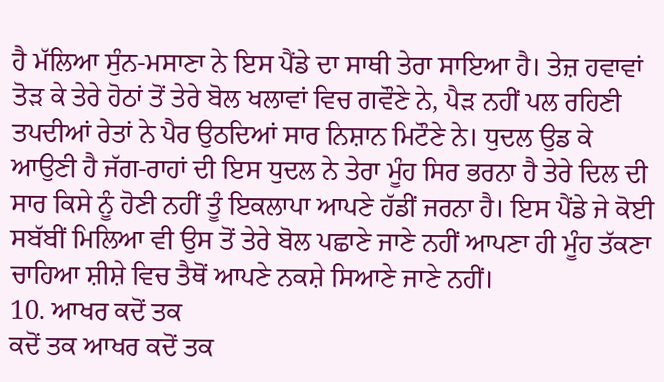ਹੈ ਮੱਲਿਆ ਸੁੰਨ-ਮਸਾਣਾ ਨੇ ਇਸ ਪੈਂਡੇ ਦਾ ਸਾਥੀ ਤੇਰਾ ਸਾਇਆ ਹੈ। ਤੇਜ਼ ਹਵਾਵਾਂ ਤੋੜ ਕੇ ਤੇਰੇ ਹੋਠਾਂ ਤੋਂ ਤੇਰੇ ਬੋਲ ਖਲਾਵਾਂ ਵਿਚ ਗਵੌਣੇ ਨੇ, ਪੈੜ ਨਹੀਂ ਪਲ ਰਹਿਣੀ ਤਪਦੀਆਂ ਰੇਤਾਂ ਨੇ ਪੈਰ ਉਠਦਿਆਂ ਸਾਰ ਨਿਸ਼ਾਨ ਮਿਟੌਣੇ ਨੇ। ਧੁਦਲ ਉਡ ਕੇ ਆਉਣੀ ਹੈ ਜੱਗ-ਰਾਹਾਂ ਦੀ ਇਸ ਧੁਦਲ ਨੇ ਤੇਰਾ ਮੂੰਹ ਸਿਰ ਭਰਨਾ ਹੈ ਤੇਰੇ ਦਿਲ ਦੀ ਸਾਰ ਕਿਸੇ ਨੂੰ ਹੋਣੀ ਨਹੀਂ ਤੂੰ ਇਕਲਾਪਾ ਆਪਣੇ ਹੱਡੀਂ ਜਰਨਾ ਹੈ। ਇਸ ਪੈਂਡੇ ਜੇ ਕੋਈ ਸਬੱਬੀਂ ਮਿਲਿਆ ਵੀ ਉਸ ਤੋਂ ਤੇਰੇ ਬੋਲ ਪਛਾਣੇ ਜਾਣੇ ਨਹੀਂ ਆਪਣਾ ਹੀ ਮੂੰਹ ਤੱਕਣਾ ਚਾਹਿਆ ਸ਼ੀਸ਼ੇ ਵਿਚ ਤੈਥੋਂ ਆਪਣੇ ਨਕਸ਼ੇ ਸਿਆਣੇ ਜਾਣੇ ਨਹੀਂ।
10. ਆਖਰ ਕਦੋਂ ਤਕ
ਕਦੋਂ ਤਕ ਆਖਰ ਕਦੋਂ ਤਕ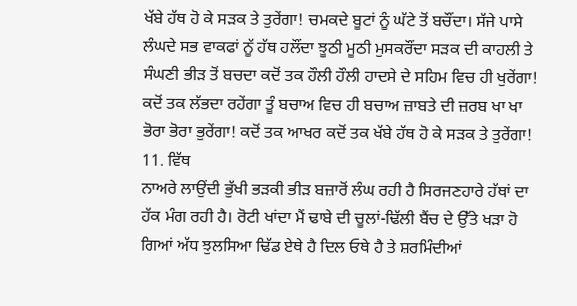ਖੱਬੇ ਹੱਥ ਹੋ ਕੇ ਸੜਕ ਤੇ ਤੁਰੇਂਗਾ! ਚਮਕਦੇ ਬੂਟਾਂ ਨੂੰ ਘੱਟੇ ਤੋਂ ਬਚੌਂਦਾ। ਸੱਜੇ ਪਾਸੇ ਲੰਘਦੇ ਸਭ ਵਾਕਫਾਂ ਨੂੱ ਹੱਥ ਹਲੌਂਦਾ ਝੂਠੀ ਮੂਠੀ ਮੁਸਕਰੌਂਦਾ ਸੜਕ ਦੀ ਕਾਹਲੀ ਤੇ ਸੰਘਣੀ ਭੀੜ ਤੋਂ ਬਚਦਾ ਕਦੋਂ ਤਕ ਹੌਲੀ ਹੌਲੀ ਹਾਦਸੇ ਦੇ ਸਹਿਮ ਵਿਚ ਹੀ ਖੁਰੇਂਗਾ! ਕਦੋਂ ਤਕ ਲੱਭਦਾ ਰਹੇਂਗਾ ਤੂੰ ਬਚਾਅ ਵਿਚ ਹੀ ਬਚਾਅ ਜ਼ਾਬਤੇ ਦੀ ਜ਼ਰਬ ਖਾ ਖਾ ਭੋਰਾ ਭੋਰਾ ਭੁਰੇਂਗਾ! ਕਦੋਂ ਤਕ ਆਖਰ ਕਦੋਂ ਤਕ ਖੱਬੇ ਹੱਥ ਹੋ ਕੇ ਸੜਕ ਤੇ ਤੁਰੇਂਗਾ!
11. ਵਿੱਥ
ਨਾਅਰੇ ਲਾਉਂਦੀ ਭੁੱਖੀ ਭੜਕੀ ਭੀੜ ਬਜ਼ਾਰੋਂ ਲੰਘ ਰਹੀ ਹੈ ਸਿਰਜਣਹਾਰੇ ਹੱਥਾਂ ਦਾ ਹੱਕ ਮੰਗ ਰਹੀ ਹੈ। ਰੋਟੀ ਖਾਂਦਾ ਮੈਂ ਢਾਬੇ ਦੀ ਚੂਲਾਂ-ਢਿੱਲੀ ਬੈਂਚ ਦੇ ਉੱਤੇ ਖੜਾ ਹੋ ਗਿਆਂ ਅੱਧ ਝੁਲਸਿਆ ਢਿੱਡ ਏਥੇ ਹੈ ਦਿਲ ਓਥੇ ਹੈ ਤੇ ਸ਼ਰਮਿੰਦੀਆਂ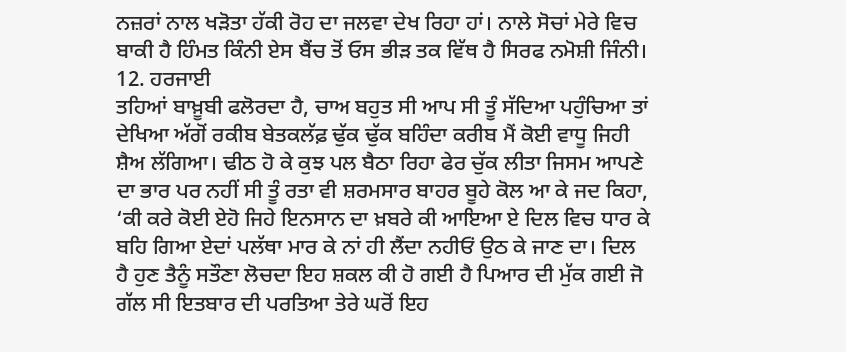ਨਜ਼ਰਾਂ ਨਾਲ ਖੜੋਤਾ ਹੱਕੀ ਰੋਹ ਦਾ ਜਲਵਾ ਦੇਖ ਰਿਹਾ ਹਾਂ। ਨਾਲੇ ਸੋਚਾਂ ਮੇਰੇ ਵਿਚ ਬਾਕੀ ਹੈ ਹਿੰਮਤ ਕਿੰਨੀ ਏਸ ਬੈਂਚ ਤੋਂ ਓਸ ਭੀੜ ਤਕ ਵਿੱਥ ਹੈ ਸਿਰਫ ਨਮੋਸ਼ੀ ਜਿੰਨੀ।
12. ਹਰਜਾਈ
ਤਹਿਆਂ ਬਾਖ਼ੂਬੀ ਫਲੋਰਦਾ ਹੈ, ਚਾਅ ਬਹੁਤ ਸੀ ਆਪ ਸੀ ਤੂੰ ਸੱਦਿਆ ਪਹੁੰਚਿਆ ਤਾਂ ਦੇਖਿਆ ਅੱਗੋਂ ਰਕੀਬ ਬੇਤਕਲੱਫ਼ ਢੁੱਕ ਢੁੱਕ ਬਹਿੰਦਾ ਕਰੀਬ ਮੈਂ ਕੋਈ ਵਾਧੂ ਜਿਹੀ ਸ਼ੈਅ ਲੱਗਿਆ। ਢੀਠ ਹੋ ਕੇ ਕੁਝ ਪਲ ਬੈਠਾ ਰਿਹਾ ਫੇਰ ਚੁੱਕ ਲੀਤਾ ਜਿਸਮ ਆਪਣੇ ਦਾ ਭਾਰ ਪਰ ਨਹੀਂ ਸੀ ਤੂੰ ਰਤਾ ਵੀ ਸ਼ਰਮਸਾਰ ਬਾਹਰ ਬੂਹੇ ਕੋਲ ਆ ਕੇ ਜਦ ਕਿਹਾ, ‘ਕੀ ਕਰੇ ਕੋਈ ਏਹੋ ਜਿਹੇ ਇਨਸਾਨ ਦਾ ਖ਼ਬਰੇ ਕੀ ਆਇਆ ਏ ਦਿਲ ਵਿਚ ਧਾਰ ਕੇ ਬਹਿ ਗਿਆ ਏਦਾਂ ਪਲੱਥਾ ਮਾਰ ਕੇ ਨਾਂ ਹੀ ਲੈਂਦਾ ਨਹੀਓਂ ਉਠ ਕੇ ਜਾਣ ਦਾ। ਦਿਲ ਹੈ ਹੁਣ ਤੈਨੂੰ ਸਤੌਣਾ ਲੋਚਦਾ ਇਹ ਸ਼ਕਲ ਕੀ ਹੋ ਗਈ ਹੈ ਪਿਆਰ ਦੀ ਮੁੱਕ ਗਈ ਜੋ ਗੱਲ ਸੀ ਇਤਬਾਰ ਦੀ ਪਰਤਿਆ ਤੇਰੇ ਘਰੋਂ ਇਹ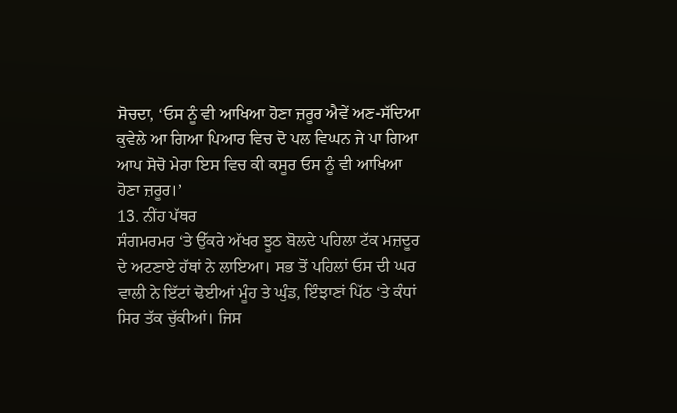ਸੋਚਦਾ, ‘ਓਸ ਨੂੰ ਵੀ ਆਖਿਆ ਹੋਣਾ ਜ਼ਰੂਰ ਐਵੇਂ ਅਣ-ਸੱਦਿਆ ਕੁਵੇਲੇ ਆ ਗਿਆ ਪਿਆਰ ਵਿਚ ਦੋ ਪਲ ਵਿਘਨ ਜੇ ਪਾ ਗਿਆ ਆਪ ਸੋਚੋ ਮੇਰਾ ਇਸ ਵਿਚ ਕੀ ਕਸੂਰ ਓਸ ਨੂੰ ਵੀ ਆਖਿਆ ਹੋਣਾ ਜ਼ਰੂਰ।’
13. ਨੀਂਹ ਪੱਥਰ
ਸੰਗਮਰਮਰ ‘ਤੇ ਉੱਕਰੇ ਅੱਖਰ ਝੂਠ ਬੋਲਦੇ ਪਹਿਲਾ ਟੱਕ ਮਜ਼ਦੂਰ ਦੇ ਅਟਣਾਏ ਹੱਥਾਂ ਨੇ ਲਾਇਆ। ਸਭ ਤੋਂ ਪਹਿਲਾਂ ਓਸ ਦੀ ਘਰ ਵਾਲੀ ਨੇ ਇੱਟਾਂ ਢੋਈਆਂ ਮੂੰਹ ਤੇ ਘੁੰਡ, ਇੰਝਾਣਾਂ ਪਿੱਠ ‘ਤੇ ਕੰਧਾਂ ਸਿਰ ਤੱਕ ਚੁੱਕੀਆਂ। ਜਿਸ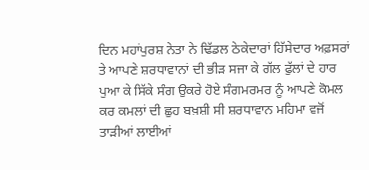ਦਿਨ ਮਹਾਂਪੁਰਸ਼ ਨੇਤਾ ਨੇ ਢਿੱਡਲ ਠੇਕੇਦਾਰਾਂ ਹਿੱਸੇਦਾਰ ਅਫ਼ਸਰਾਂ ਤੇ ਆਪਣੇ ਸ਼ਰਧਾਵਾਨਾਂ ਦੀ ਭੀੜ ਸਜਾ ਕੇ ਗੱਲ ਫੁੱਲਾਂ ਦੇ ਹਾਰ ਪੁਆ ਕੇ ਸਿੱਕੇ ਸੰਗ ਉਕਰੇ ਹੋਏ ਸੰਗਮਰਮਰ ਨੂੰ ਆਪਣੇ ਕੋਮਲ ਕਰ ਕਮਲਾਂ ਦੀ ਛੁਹ ਬਖ਼ਸ਼ੀ ਸੀ ਸ਼ਰਧਾਵਾਨ ਮਹਿਮਾ ਵਜੋਂ ਤਾੜੀਆਂ ਲਾਈਆਂ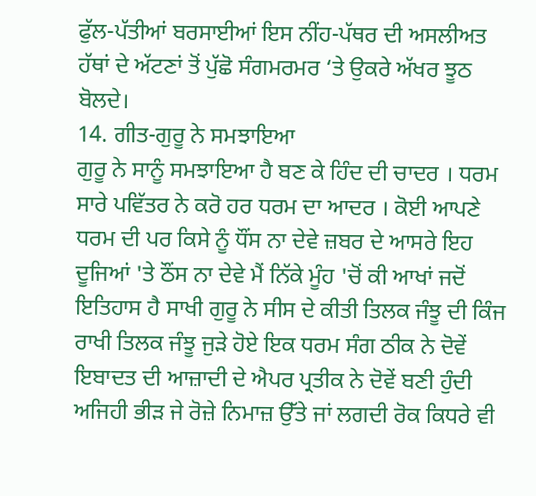ਫੁੱਲ-ਪੱਤੀਆਂ ਬਰਸਾਈਆਂ ਇਸ ਨੀਂਹ-ਪੱਥਰ ਦੀ ਅਸਲੀਅਤ ਹੱਥਾਂ ਦੇ ਅੱਟਣਾਂ ਤੋਂ ਪੁੱਛੋ ਸੰਗਮਰਮਰ ‘ਤੇ ਉਕਰੇ ਅੱਖਰ ਝੂਠ ਬੋਲਦੇ।
14. ਗੀਤ-ਗੁਰੂ ਨੇ ਸਮਝਾਇਆ
ਗੁਰੂ ਨੇ ਸਾਨੂੰ ਸਮਝਾਇਆ ਹੈ ਬਣ ਕੇ ਹਿੰਦ ਦੀ ਚਾਦਰ । ਧਰਮ ਸਾਰੇ ਪਵਿੱਤਰ ਨੇ ਕਰੋ ਹਰ ਧਰਮ ਦਾ ਆਦਰ । ਕੋਈ ਆਪਣੇ ਧਰਮ ਦੀ ਪਰ ਕਿਸੇ ਨੂੰ ਧੌਂਸ ਨਾ ਦੇਵੇ ਜ਼ਬਰ ਦੇ ਆਸਰੇ ਇਹ ਦੂਜਿਆਂ 'ਤੇ ਠੌਂਸ ਨਾ ਦੇਵੇ ਮੈਂ ਨਿੱਕੇ ਮੂੰਹ 'ਚੋਂ ਕੀ ਆਖਾਂ ਜਦੋਂ ਇਤਿਹਾਸ ਹੈ ਸਾਖੀ ਗੁਰੂ ਨੇ ਸੀਸ ਦੇ ਕੀਤੀ ਤਿਲਕ ਜੰਝੂ ਦੀ ਕਿੰਜ ਰਾਖੀ ਤਿਲਕ ਜੰਝੂ ਜੁੜੇ ਹੋਏ ਇਕ ਧਰਮ ਸੰਗ ਠੀਕ ਨੇ ਦੋਵੇਂ ਇਬਾਦਤ ਦੀ ਆਜ਼ਾਦੀ ਦੇ ਐਪਰ ਪ੍ਰਤੀਕ ਨੇ ਦੋਵੇਂ ਬਣੀ ਹੁੰਦੀ ਅਜਿਹੀ ਭੀੜ ਜੇ ਰੋਜ਼ੇ ਨਿਮਾਜ਼ ਉੱਤੇ ਜਾਂ ਲਗਦੀ ਰੋਕ ਕਿਧਰੇ ਵੀ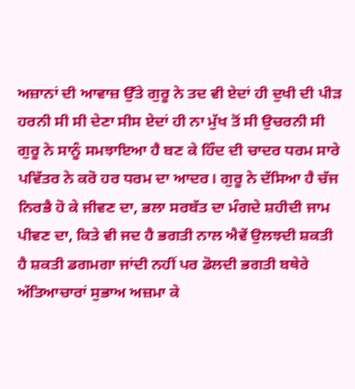ਅਜ਼ਾਨਾਂ ਦੀ ਆਵਾਜ਼ ਉੱਤੇ ਗੁਰੂ ਨੇ ਤਦ ਵੀ ਏਦਾਂ ਹੀ ਦੁਖੀ ਦੀ ਪੀੜ ਹਰਨੀ ਸੀ ਸੀ ਦੇਣਾ ਸੀਸ ਏਦਾਂ ਹੀ ਨਾ ਮੁੱਖ ਤੋਂ ਸੀ ਉਚਰਨੀ ਸੀ ਗੁਰੂ ਨੇ ਸਾਨੂੰ ਸਮਝਾਇਆ ਹੈ ਬਣ ਕੇ ਹਿੰਦ ਦੀ ਚਾਦਰ ਧਰਮ ਸਾਰੇ ਪਵਿੱਤਰ ਨੇ ਕਰੋ ਹਰ ਧਰਮ ਦਾ ਆਦਰ। ਗੁਰੂ ਨੇ ਦੱਸਿਆ ਹੈ ਚੱਜ ਨਿਰਭੈ ਹੋ ਕੇ ਜੀਵਣ ਦਾ, ਭਲਾ ਸਰਬੱਤ ਦਾ ਮੰਗਦੇ ਸ਼ਹੀਦੀ ਜਾਮ ਪੀਵਣ ਦਾ, ਕਿਤੇ ਵੀ ਜਦ ਹੈ ਭਗਤੀ ਨਾਲ ਐਵੇਂ ਉਲਝਦੀ ਸ਼ਕਤੀ ਹੈ ਸ਼ਕਤੀ ਡਗਮਗਾ ਜਾਂਦੀ ਨਹੀਂ ਪਰ ਡੋਲਦੀ ਭਗਤੀ ਬਥੇਰੇ ਅੱਤਿਆਚਾਰਾਂ ਸੁਭਾਅ ਅਜ਼ਮਾ ਕੇ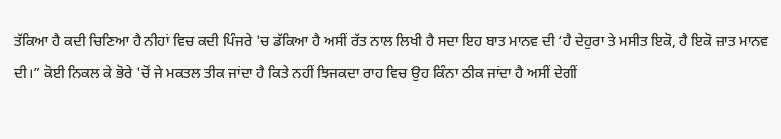ਤੱਕਿਆ ਹੈ ਕਦੀ ਚਿਣਿਆ ਹੈ ਨੀਹਾਂ ਵਿਚ ਕਦੀ ਪਿੰਜਰੇ 'ਚ ਡੱਕਿਆ ਹੈ ਅਸੀਂ ਰੱਤ ਨਾਲ ਲਿਖੀ ਹੈ ਸਦਾ ਇਹ ਬਾਤ ਮਾਨਵ ਦੀ ‘ਹੈ ਦੇਹੁਰਾ ਤੇ ਮਸੀਤ ਇਕੋ, ਹੈ ਇਕੋ ਜ਼ਾਤ ਮਾਨਵ ਦੀ।” ਕੋਈ ਨਿਕਲ ਕੇ ਭੋਰੇ 'ਚੋਂ ਜੇ ਮਕਤਲ ਤੀਕ ਜਾਂਦਾ ਹੈ ਕਿਤੇ ਨਹੀਂ ਝਿਜਕਦਾ ਰਾਹ ਵਿਚ ਉਹ ਕਿੰਨਾ ਠੀਕ ਜਾਂਦਾ ਹੈ ਅਸੀਂ ਦੇਗੀਂ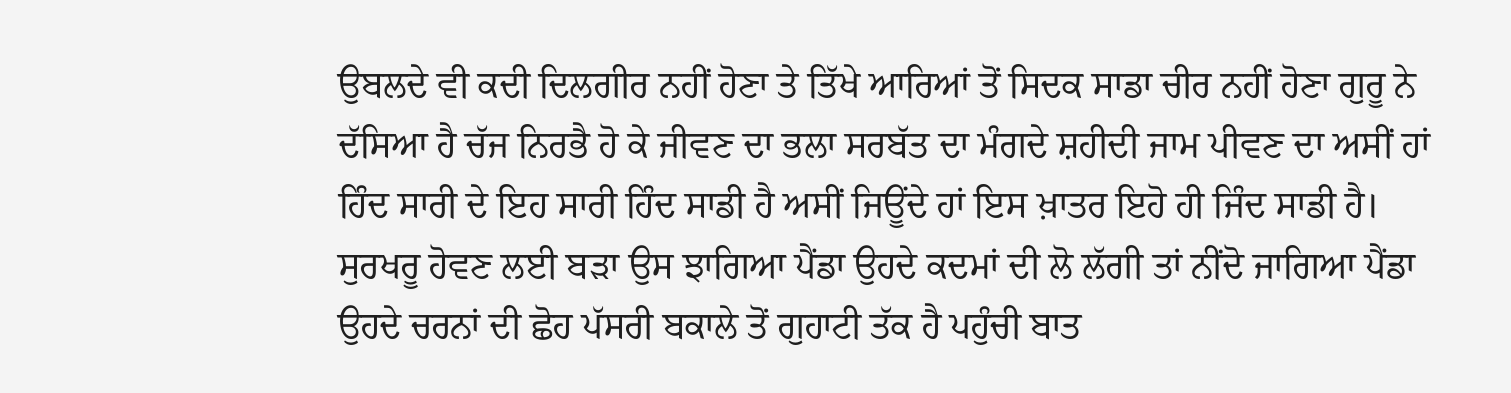ਉਬਲਦੇ ਵੀ ਕਦੀ ਦਿਲਗੀਰ ਨਹੀਂ ਹੋਣਾ ਤੇ ਤਿੱਖੇ ਆਰਿਆਂ ਤੋਂ ਸਿਦਕ ਸਾਡਾ ਚੀਰ ਨਹੀਂ ਹੋਣਾ ਗੁਰੂ ਨੇ ਦੱਸਿਆ ਹੈ ਚੱਜ ਨਿਰਭੈ ਹੋ ਕੇ ਜੀਵਣ ਦਾ ਭਲਾ ਸਰਬੱਤ ਦਾ ਮੰਗਦੇ ਸ਼ਹੀਦੀ ਜਾਮ ਪੀਵਣ ਦਾ ਅਸੀਂ ਹਾਂ ਹਿੰਦ ਸਾਰੀ ਦੇ ਇਹ ਸਾਰੀ ਹਿੰਦ ਸਾਡੀ ਹੈ ਅਸੀਂ ਜਿਊਂਦੇ ਹਾਂ ਇਸ ਖ਼ਾਤਰ ਇਹੋ ਹੀ ਜਿੰਦ ਸਾਡੀ ਹੈ। ਸੁਰਖਰੂ ਹੋਵਣ ਲਈ ਬੜਾ ਉਸ ਝਾਗਿਆ ਪੈਂਡਾ ਉਹਦੇ ਕਦਮਾਂ ਦੀ ਲੋ ਲੱਗੀ ਤਾਂ ਨੀਂਦੋ ਜਾਗਿਆ ਪੈਂਡਾ ਉਹਦੇ ਚਰਨਾਂ ਦੀ ਛੋਹ ਪੱਸਰੀ ਬਕਾਲੇ ਤੋਂ ਗੁਹਾਟੀ ਤੱਕ ਹੈ ਪਹੁੰਚੀ ਬਾਤ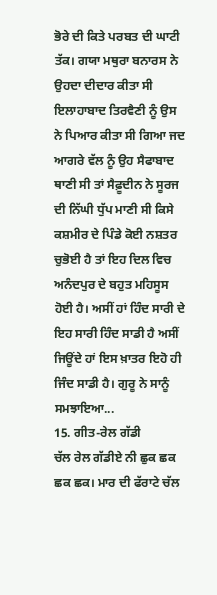ਭੋਰੇ ਦੀ ਕਿਤੇ ਪਰਬਤ ਦੀ ਘਾਟੀ ਤੱਕ। ਗਯਾ ਮਥੁਰਾ ਬਨਾਰਸ ਨੇ ਉਹਦਾ ਦੀਦਾਰ ਕੀਤਾ ਸੀ ਇਲਾਹਾਬਾਦ ਤਿਰਵੈਣੀ ਨੂੰ ਉਸ ਨੇ ਪਿਆਰ ਕੀਤਾ ਸੀ ਗਿਆ ਜਦ ਆਗਰੇ ਵੱਲ ਨੂੰ ਉਹ ਸੈਫਾਬਾਦ ਥਾਣੀ ਸੀ ਤਾਂ ਸੈਫ਼ੂਦੀਨ ਨੇ ਸੂਰਜ ਦੀ ਨਿੱਘੀ ਧੁੱਪ ਮਾਣੀ ਸੀ ਕਿਸੇ ਕਸ਼ਮੀਰ ਦੇ ਪਿੰਡੇ ਕੋਈ ਨਸ਼ਤਰ ਚੁਭੋਈ ਹੈ ਤਾਂ ਇਹ ਦਿਲ ਵਿਚ ਅਨੰਦਪੁਰ ਦੇ ਬਹੁਤ ਮਹਿਸੂਸ ਹੋਈ ਹੈ। ਅਸੀਂ ਹਾਂ ਹਿੰਦ ਸਾਰੀ ਦੇ ਇਹ ਸਾਰੀ ਹਿੰਦ ਸਾਡੀ ਹੈ ਅਸੀਂ ਜਿਊਂਦੇ ਹਾਂ ਇਸ ਖ਼ਾਤਰ ਇਹੋ ਹੀ ਜਿੰਦ ਸਾਡੀ ਹੈ। ਗੁਰੂ ਨੇ ਸਾਨੂੰ ਸਮਝਾਇਆ...
15. ਗੀਤ-ਰੇਲ ਗੱਡੀ
ਚੱਲ ਰੇਲ ਗੱਡੀਏ ਨੀ ਛੁਕ ਛਕ ਛਕ ਛਕ। ਮਾਰ ਦੀ ਫੱਰਾਟੇ ਚੱਲ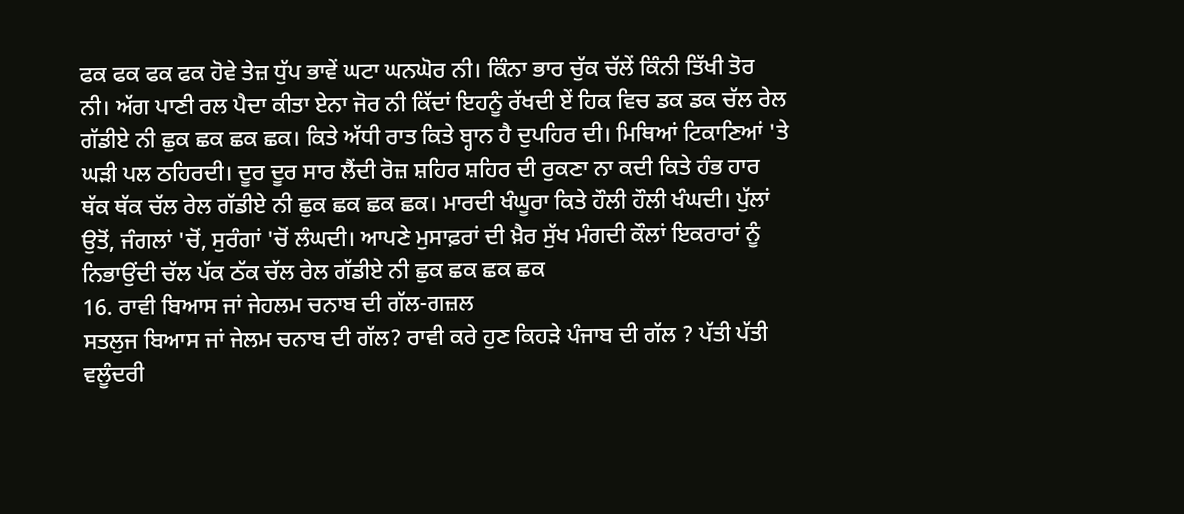ਫਕ ਫਕ ਫਕ ਫਕ ਹੋਵੇ ਤੇਜ਼ ਧੁੱਪ ਭਾਵੇਂ ਘਟਾ ਘਨਘੋਰ ਨੀ। ਕਿੰਨਾ ਭਾਰ ਚੁੱਕ ਚੱਲੇਂ ਕਿੰਨੀ ਤਿੱਖੀ ਤੋਰ ਨੀ। ਅੱਗ ਪਾਣੀ ਰਲ ਪੈਦਾ ਕੀਤਾ ਏਨਾ ਜੋਰ ਨੀ ਕਿੱਦਾਂ ਇਹਨੂੰ ਰੱਖਦੀ ਏਂ ਹਿਕ ਵਿਚ ਡਕ ਡਕ ਚੱਲ ਰੇਲ ਗੱਡੀਏ ਨੀ ਛੁਕ ਛਕ ਛਕ ਛਕ। ਕਿਤੇ ਅੱਧੀ ਰਾਤ ਕਿਤੇ ਬ੍ਹਾਨ ਹੈ ਦੁਪਹਿਰ ਦੀ। ਮਿਥਿਆਂ ਟਿਕਾਣਿਆਂ 'ਤੇ ਘੜੀ ਪਲ ਠਹਿਰਦੀ। ਦੂਰ ਦੂਰ ਸਾਰ ਲੈਂਦੀ ਰੋਜ਼ ਸ਼ਹਿਰ ਸ਼ਹਿਰ ਦੀ ਰੁਕਣਾ ਨਾ ਕਦੀ ਕਿਤੇ ਹੰਭ ਹਾਰ ਥੱਕ ਥੱਕ ਚੱਲ ਰੇਲ ਗੱਡੀਏ ਨੀ ਛੁਕ ਛਕ ਛਕ ਛਕ। ਮਾਰਦੀ ਖੰਘੂਰਾ ਕਿਤੇ ਹੌਲੀ ਹੌਲੀ ਖੰਘਦੀ। ਪੁੱਲਾਂ ਉਤੋਂ, ਜੰਗਲਾਂ 'ਚੋਂ, ਸੁਰੰਗਾਂ 'ਚੋਂ ਲੰਘਦੀ। ਆਪਣੇ ਮੁਸਾਫ਼ਰਾਂ ਦੀ ਖ਼ੈਰ ਸੁੱਖ ਮੰਗਦੀ ਕੌਲਾਂ ਇਕਰਾਰਾਂ ਨੂੰ ਨਿਭਾਉਂਦੀ ਚੱਲ ਪੱਕ ਠੱਕ ਚੱਲ ਰੇਲ ਗੱਡੀਏ ਨੀ ਛੁਕ ਛਕ ਛਕ ਛਕ
16. ਰਾਵੀ ਬਿਆਸ ਜਾਂ ਜੇਹਲਮ ਚਨਾਬ ਦੀ ਗੱਲ-ਗਜ਼ਲ
ਸਤਲੁਜ ਬਿਆਸ ਜਾਂ ਜੇਲਮ ਚਨਾਬ ਦੀ ਗੱਲ? ਰਾਵੀ ਕਰੇ ਹੁਣ ਕਿਹੜੇ ਪੰਜਾਬ ਦੀ ਗੱਲ ? ਪੱਤੀ ਪੱਤੀ ਵਲੂੰਦਰੀ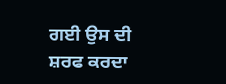ਗਈ ਉਸ ਦੀ ਸ਼ਰਫ ਕਰਦਾ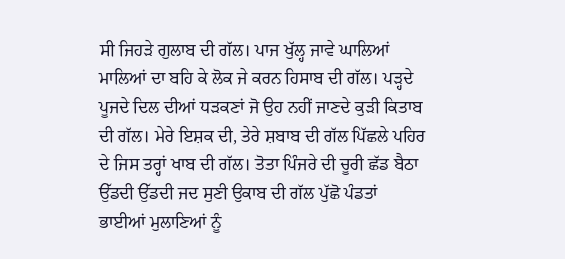ਸੀ ਜਿਹੜੇ ਗੁਲਾਬ ਦੀ ਗੱਲ। ਪਾਜ ਖੁੱਲ੍ਹ ਜਾਵੇ ਘਾਲਿਆਂ ਮਾਲਿਆਂ ਦਾ ਬਹਿ ਕੇ ਲੋਕ ਜੇ ਕਰਨ ਹਿਸਾਬ ਦੀ ਗੱਲ। ਪੜ੍ਹਦੇ ਪੂਜਦੇ ਦਿਲ ਦੀਆਂ ਧੜਕਣਾਂ ਜੋ ਉਹ ਨਹੀਂ ਜਾਣਦੇ ਕੁੜੀ ਕਿਤਾਬ ਦੀ ਗੱਲ। ਮੇਰੇ ਇਸ਼ਕ ਦੀ, ਤੇਰੇ ਸ਼ਬਾਬ ਦੀ ਗੱਲ ਪਿੱਛਲੇ ਪਹਿਰ ਦੇ ਜਿਸ ਤਰ੍ਹਾਂ ਖਾਬ ਦੀ ਗੱਲ। ਤੋਤਾ ਪਿੰਜਰੇ ਦੀ ਚੂਰੀ ਛੱਡ ਬੈਠਾ ਉੱਡਦੀ ਉੱਡਦੀ ਜਦ ਸੁਣੀ ਉਕਾਬ ਦੀ ਗੱਲ ਪੁੱਛੋ ਪੰਡਤਾਂ ਭਾਈਆਂ ਮੁਲਾਣਿਆਂ ਨੂੰ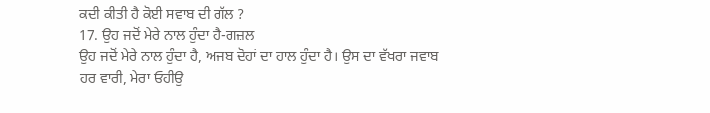ਕਦੀ ਕੀਤੀ ਹੈ ਕੋਈ ਸਵਾਬ ਦੀ ਗੱਲ ?
17. ਉਹ ਜਦੋਂ ਮੇਰੇ ਨਾਲ ਹੁੰਦਾ ਹੈ-ਗਜ਼ਲ
ਉਹ ਜਦੋਂ ਮੇਰੇ ਨਾਲ ਹੁੰਦਾ ਹੈ, ਅਜਬ ਦੋਹਾਂ ਦਾ ਹਾਲ ਹੁੰਦਾ ਹੈ। ਉਸ ਦਾ ਵੱਖਰਾ ਜਵਾਬ ਹਰ ਵਾਰੀ, ਮੇਰਾ ਓਹੀਉ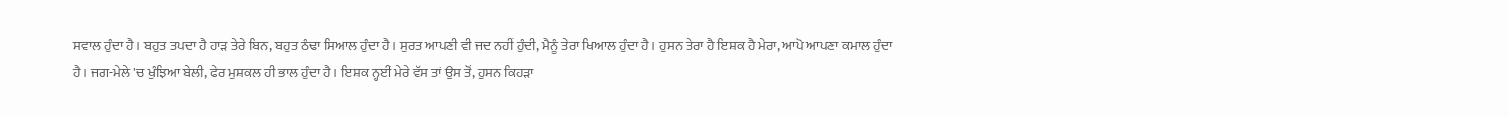ਸਵਾਲ ਹੁੰਦਾ ਹੈ। ਬਹੁਤ ਤਪਦਾ ਹੈ ਹਾੜ ਤੇਰੇ ਬਿਨ, ਬਹੁਤ ਠੰਢਾ ਸਿਆਲ ਹੁੰਦਾ ਹੈ। ਸੁਰਤ ਆਪਣੀ ਵੀ ਜਦ ਨਹੀਂ ਹੁੰਦੀ, ਮੈਨੂੰ ਤੇਰਾ ਖਿਆਲ ਹੁੰਦਾ ਹੈ। ਹੁਸਨ ਤੇਰਾ ਹੈ ਇਸ਼ਕ ਹੈ ਮੇਰਾ, ਆਪੋ ਆਪਣਾ ਕਮਾਲ ਹੁੰਦਾ ਹੈ। ਜਗ-ਮੇਲੇ 'ਚ ਖੁੰਝਿਆ ਬੇਲੀ, ਫੇਰ ਮੁਸ਼ਕਲ ਹੀ ਭਾਲ ਹੁੰਦਾ ਹੈ। ਇਸ਼ਕ ਨ੍ਹਈਂ ਮੇਰੇ ਵੱਸ ਤਾਂ ਉਸ ਤੋਂ, ਹੁਸਨ ਕਿਹੜਾ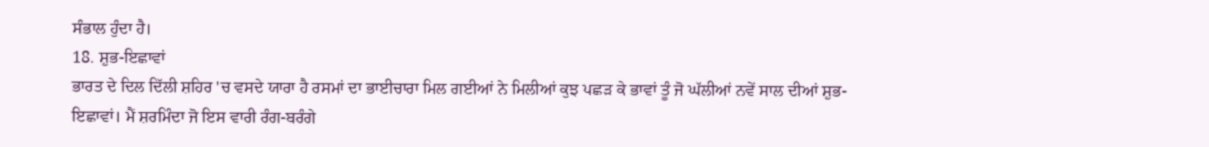ਸੰਭਾਲ ਹੁੰਦਾ ਹੈ।
18. ਸ਼ੁਭ-ਇਛਾਵਾਂ
ਭਾਰਤ ਦੇ ਦਿਲ ਦਿੱਲੀ ਸ਼ਹਿਰ 'ਚ ਵਸਦੇ ਯਾਰਾ ਹੈ ਰਸਮਾਂ ਦਾ ਭਾਈਚਾਰਾ ਮਿਲ ਗਈਆਂ ਨੇ ਮਿਲੀਆਂ ਕੁਝ ਪਛੜ ਕੇ ਭਾਵਾਂ ਤੂੰ ਜੋ ਘੱਲੀਆਂ ਨਵੇਂ ਸਾਲ ਦੀਆਂ ਸ਼ੁਭ-ਇਛਾਵਾਂ। ਮੈਂ ਸ਼ਰਮਿੰਦਾ ਜੋ ਇਸ ਵਾਰੀ ਰੰਗ-ਬਰੰਗੇ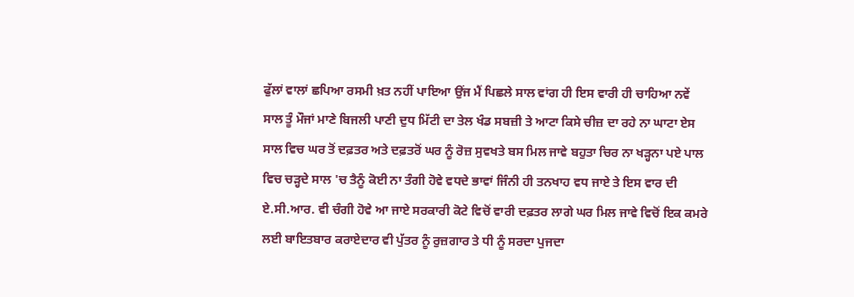ਫੁੱਲਾਂ ਵਾਲਾਂ ਛਪਿਆ ਰਸਮੀ ਖ਼ਤ ਨਹੀਂ ਪਾਇਆ ਉਂਜ ਮੈਂ ਪਿਛਲੇ ਸਾਲ ਵਾਂਗ ਹੀ ਇਸ ਵਾਰੀ ਹੀ ਚਾਹਿਆ ਨਵੇਂ ਸਾਲ ਤੂੰ ਮੌਜਾਂ ਮਾਣੇ ਬਿਜਲੀ ਪਾਣੀ ਦੁਧ ਮਿੱਟੀ ਦਾ ਤੇਲ ਖੰਡ ਸਬਜ਼ੀ ਤੇ ਆਟਾ ਕਿਸੇ ਚੀਜ਼ ਦਾ ਰਹੇ ਨਾ ਘਾਟਾ ਏਸ ਸਾਲ ਵਿਚ ਘਰ ਤੋਂ ਦਫ਼ਤਰ ਅਤੇ ਦਫ਼ਤਰੋਂ ਘਰ ਨੂੰ ਰੋਜ਼ ਸੁਵਖਤੇ ਬਸ ਮਿਲ ਜਾਵੇ ਬਹੁਤਾ ਚਿਰ ਨਾ ਖੜ੍ਹਨਾ ਪਏ ਪਾਲ ਵਿਚ ਚੜ੍ਹਦੇ ਸਾਲ 'ਚ ਤੈਨੂੰ ਕੋਈ ਨਾ ਤੰਗੀ ਹੋਵੇ ਵਧਦੇ ਭਾਵਾਂ ਜਿੰਨੀ ਹੀ ਤਨਖਾਹ ਵਧ ਜਾਏ ਤੇ ਇਸ ਵਾਰ ਦੀ ਏ.ਸੀ.ਆਰ. ਵੀ ਚੰਗੀ ਹੋਵੇ ਆ ਜਾਏ ਸਰਕਾਰੀ ਕੋਟੇ ਵਿਚੋਂ ਵਾਰੀ ਦਫ਼ਤਰ ਲਾਗੇ ਘਰ ਮਿਲ ਜਾਵੇ ਵਿਚੋਂ ਇਕ ਕਮਰੇ ਲਈ ਬਾਇਤਬਾਰ ਕਰਾਏਦਾਰ ਵੀ ਪੁੱਤਰ ਨੂੰ ਰੁਜ਼ਗਾਰ ਤੇ ਧੀ ਨੂੰ ਸਰਦਾ ਪੁਜਦਾ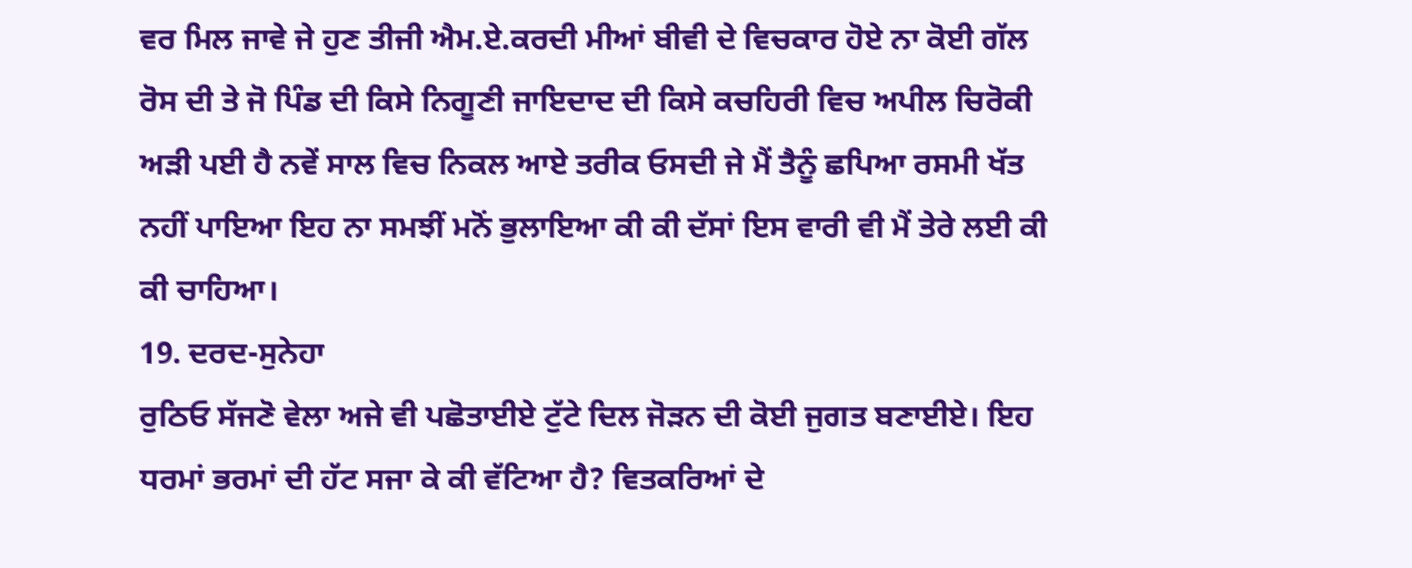ਵਰ ਮਿਲ ਜਾਵੇ ਜੇ ਹੁਣ ਤੀਜੀ ਐਮ.ਏ.ਕਰਦੀ ਮੀਆਂ ਬੀਵੀ ਦੇ ਵਿਚਕਾਰ ਹੋਏ ਨਾ ਕੋਈ ਗੱਲ ਰੋਸ ਦੀ ਤੇ ਜੋ ਪਿੰਡ ਦੀ ਕਿਸੇ ਨਿਗੂਣੀ ਜਾਇਦਾਦ ਦੀ ਕਿਸੇ ਕਚਹਿਰੀ ਵਿਚ ਅਪੀਲ ਚਿਰੋਕੀ ਅੜੀ ਪਈ ਹੈ ਨਵੇਂ ਸਾਲ ਵਿਚ ਨਿਕਲ ਆਏ ਤਰੀਕ ਓਸਦੀ ਜੇ ਮੈਂ ਤੈਨੂੰ ਛਪਿਆ ਰਸਮੀ ਖੱਤ ਨਹੀਂ ਪਾਇਆ ਇਹ ਨਾ ਸਮਝੀਂ ਮਨੋਂ ਭੁਲਾਇਆ ਕੀ ਕੀ ਦੱਸਾਂ ਇਸ ਵਾਰੀ ਵੀ ਮੈਂ ਤੇਰੇ ਲਈ ਕੀ ਕੀ ਚਾਹਿਆ।
19. ਦਰਦ-ਸੁਨੇਹਾ
ਰੁਠਿਓ ਸੱਜਣੋ ਵੇਲਾ ਅਜੇ ਵੀ ਪਛੋਤਾਈਏ ਟੁੱਟੇ ਦਿਲ ਜੋੜਨ ਦੀ ਕੋਈ ਜੁਗਤ ਬਣਾਈਏ। ਇਹ ਧਰਮਾਂ ਭਰਮਾਂ ਦੀ ਹੱਟ ਸਜਾ ਕੇ ਕੀ ਵੱਟਿਆ ਹੈ? ਵਿਤਕਰਿਆਂ ਦੇ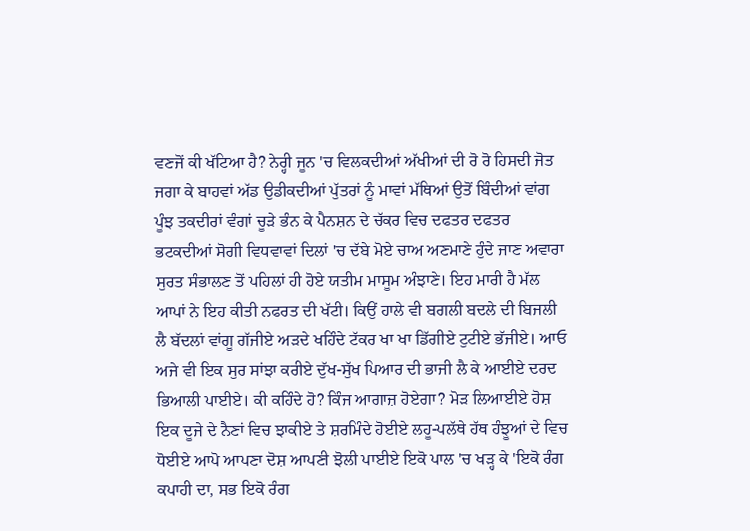ਵਣਜੋਂ ਕੀ ਖੱਟਿਆ ਹੈ? ਨੇਰ੍ਹੀ ਜੂਨ 'ਚ ਵਿਲਕਦੀਆਂ ਅੱਖੀਆਂ ਦੀ ਰੋ ਰੋ ਹਿਸਦੀ ਜੋਤ ਜਗਾ ਕੇ ਬਾਹਵਾਂ ਅੱਡ ਉਡੀਕਦੀਆਂ ਪੁੱਤਰਾਂ ਨੂੰ ਮਾਵਾਂ ਮੱਥਿਆਂ ਉਤੋਂ ਬਿੰਦੀਆਂ ਵਾਂਗ ਪੂੰਝ ਤਕਦੀਰਾਂ ਵੰਗਾਂ ਚੂੜੇ ਭੰਨ ਕੇ ਪੈਨਸ਼ਨ ਦੇ ਚੱਕਰ ਵਿਚ ਦਫਤਰ ਦਫਤਰ ਭਟਕਦੀਆਂ ਸੋਗੀ ਵਿਧਵਾਵਾਂ ਦਿਲਾਂ 'ਚ ਦੱਬੇ ਮੋਏ ਚਾਅ ਅਣਮਾਣੇ ਹੁੰਦੇ ਜਾਣ ਅਵਾਰਾ ਸੁਰਤ ਸੰਭਾਲਣ ਤੋਂ ਪਹਿਲਾਂ ਹੀ ਹੋਏ ਯਤੀਮ ਮਾਸੂਮ ਅੰਝਾਣੇ। ਇਹ ਮਾਰੀ ਹੈ ਮੱਲ ਆਪਾਂ ਨੇ ਇਹ ਕੀਤੀ ਨਫਰਤ ਦੀ ਖੱਟੀ। ਕਿਉਂ ਹਾਲੇ ਵੀ ਬਗਲੀ ਬਦਲੇ ਦੀ ਬਿਜਲੀ ਲੈ ਬੱਦਲਾਂ ਵਾਂਗੂ ਗੱਜੀਏ ਅੜਦੇ ਖਹਿੰਦੇ ਟੱਕਰ ਖਾ ਖਾ ਡਿੱਗੀਏ ਟੁਟੀਏ ਭੱਜੀਏ। ਆਓ ਅਜੇ ਵੀ ਇਕ ਸੁਰ ਸਾਂਝਾ ਕਰੀਏ ਦੁੱਖ-ਸੁੱਖ ਪਿਆਰ ਦੀ ਭਾਜੀ ਲੈ ਕੇ ਆਈਏ ਦਰਦ ਭਿਆਲੀ ਪਾਈਏ। ਕੀ ਕਹਿੰਦੇ ਹੋ? ਕਿੰਜ ਆਗਾਜ਼ ਹੋਏਗਾ? ਮੋੜ ਲਿਆਈਏ ਹੋਸ਼ ਇਕ ਦੂਜੇ ਦੇ ਨੈਣਾਂ ਵਿਚ ਝਾਕੀਏ ਤੇ ਸ਼ਰਮਿੰਦੇ ਹੋਈਏ ਲਹੂ-ਪਲੱਥੇ ਹੱਥ ਹੰਝੂਆਂ ਦੇ ਵਿਚ ਧੋਈਏ ਆਪੋ ਆਪਣਾ ਦੋਸ਼ ਆਪਣੀ ਝੋਲੀ ਪਾਈਏ ਇਕੋ ਪਾਲ 'ਚ ਖੜ੍ਹ ਕੇ 'ਇਕੋ ਰੰਗ ਕਪਾਹੀ ਦਾ, ਸਭ ਇਕੋ ਰੰਗ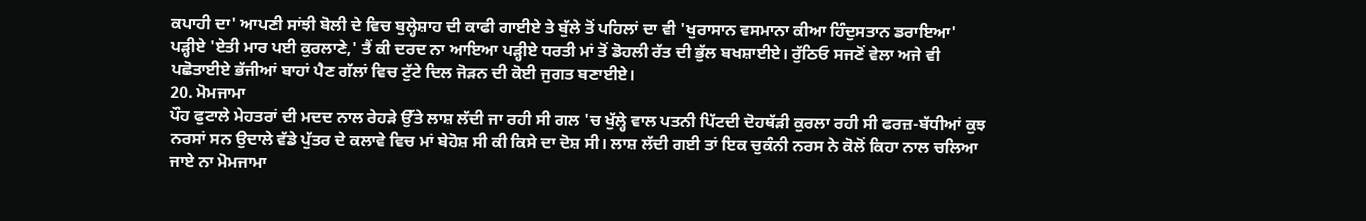ਕਪਾਹੀ ਦਾ' ਆਪਣੀ ਸਾਂਝੀ ਬੋਲੀ ਦੇ ਵਿਚ ਬੁਲ੍ਹੇਸ਼ਾਹ ਦੀ ਕਾਫੀ ਗਾਈਏ ਤੇ ਬੁੱਲੇ ਤੋਂ ਪਹਿਲਾਂ ਦਾ ਵੀ 'ਖੁਰਾਸਾਨ ਵਸਮਾਨਾ ਕੀਆ ਹਿੰਦੁਸਤਾਨ ਡਰਾਇਆ' ਪੜ੍ਹੀਏ 'ਏਤੀ ਮਾਰ ਪਈ ਕੁਰਲਾਣੇ,' ਤੈਂ ਕੀ ਦਰਦ ਨਾ ਆਇਆ ਪੜ੍ਹੀਏ ਧਰਤੀ ਮਾਂ ਤੋਂ ਡੋਹਲੀ ਰੱਤ ਦੀ ਭੁੱਲ ਬਖਸ਼ਾਈਏ। ਰੁੱਠਿਓ ਸਜਣੋਂ ਵੇਲਾ ਅਜੇ ਵੀ ਪਛੋਤਾਈਏ ਭੱਜੀਆਂ ਬਾਹਾਂ ਪੈਣ ਗੱਲਾਂ ਵਿਚ ਟੁੱਟੇ ਦਿਲ ਜੋੜਨ ਦੀ ਕੋਈ ਜੁਗਤ ਬਣਾਈਏ।
20. ਮੋਮਜਾਮਾ
ਪੌਹ ਫੁਟਾਲੇ ਮੇਹਤਰਾਂ ਦੀ ਮਦਦ ਨਾਲ ਰੇਹੜੇ ਉੱਤੇ ਲਾਸ਼ ਲੱਦੀ ਜਾ ਰਹੀ ਸੀ ਗਲ 'ਚ ਖੁੱਲ੍ਹੇ ਵਾਲ ਪਤਨੀ ਪਿੱਟਦੀ ਦੋਹਥੱੜੀ ਕੁਰਲਾ ਰਹੀ ਸੀ ਫਰਜ਼-ਬੱਧੀਆਂ ਕੁਝ ਨਰਸਾਂ ਸਨ ਉਦਾਲੇ ਵੱਡੇ ਪੁੱਤਰ ਦੇ ਕਲਾਵੇ ਵਿਚ ਮਾਂ ਬੇਹੋਸ਼ ਸੀ ਕੀ ਕਿਸੇ ਦਾ ਦੋਸ਼ ਸੀ। ਲਾਸ਼ ਲੱਦੀ ਗਈ ਤਾਂ ਇਕ ਚੁਕੰਨੀ ਨਰਸ ਨੇ ਕੋਲੋਂ ਕਿਹਾ ਨਾਲ ਚਲਿਆ ਜਾਏ ਨਾ ਮੋਮਜਾਮਾ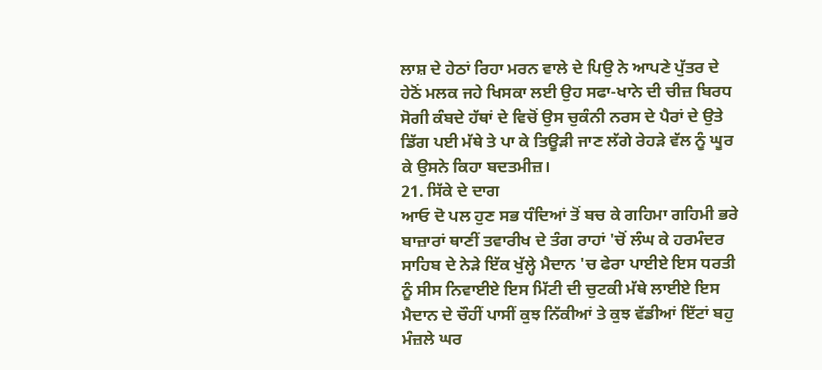ਲਾਸ਼ ਦੇ ਹੇਠਾਂ ਰਿਹਾ ਮਰਨ ਵਾਲੇ ਦੇ ਪਿਉ ਨੇ ਆਪਣੇ ਪੁੱਤਰ ਦੇ ਹੇਠੋਂ ਮਲਕ ਜਹੇ ਖਿਸਕਾ ਲਈ ਉਹ ਸਫਾ-ਖਾਨੇ ਦੀ ਚੀਜ਼ ਬਿਰਧ ਸੋਗੀ ਕੰਬਦੇ ਹੱਥਾਂ ਦੇ ਵਿਚੋਂ ਉਸ ਚੁਕੰਨੀ ਨਰਸ ਦੇ ਪੈਰਾਂ ਦੇ ਉਤੇ ਡਿੱਗ ਪਈ ਮੱਥੇ ਤੇ ਪਾ ਕੇ ਤਿਊੜੀ ਜਾਣ ਲੱਗੇ ਰੇਹੜੇ ਵੱਲ ਨੂੰ ਘੂਰ ਕੇ ਉਸਨੇ ਕਿਹਾ ਬਦਤਮੀਜ਼।
21. ਸਿੱਕੇ ਦੇ ਦਾਗ
ਆਓ ਦੋ ਪਲ ਹੁਣ ਸਭ ਧੰਦਿਆਂ ਤੋਂ ਬਚ ਕੇ ਗਹਿਮਾ ਗਹਿਮੀ ਭਰੇ ਬਾਜ਼ਾਰਾਂ ਥਾਣੀਂ ਤਵਾਰੀਖ ਦੇ ਤੰਗ ਰਾਹਾਂ 'ਚੋਂ ਲੰਘ ਕੇ ਹਰਮੰਦਰ ਸਾਹਿਬ ਦੇ ਨੇੜੇ ਇੱਕ ਖੁੱਲ੍ਹੇ ਮੈਦਾਨ 'ਚ ਫੇਰਾ ਪਾਈਏ ਇਸ ਧਰਤੀ ਨੂੰ ਸੀਸ ਨਿਵਾਈਏ ਇਸ ਮਿੱਟੀ ਦੀ ਚੁਟਕੀ ਮੱਥੇ ਲਾਈਏ ਇਸ ਮੈਦਾਨ ਦੇ ਚੌਹੀਂ ਪਾਸੀਂ ਕੁਝ ਨਿੱਕੀਆਂ ਤੇ ਕੁਝ ਵੱਡੀਆਂ ਇੱਟਾਂ ਬਹੁ ਮੰਜ਼ਲੇ ਘਰ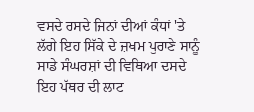ਵਸਦੇ ਰਸਦੇ ਜਿਨਾਂ ਦੀਆਂ ਕੰਧਾਂ 'ਤੇ ਲੱਗੇ ਇਹ ਸਿੱਕੇ ਦੇ ਜ਼ਖਮ ਪੁਰਾਣੇ ਸਾਨੂੰ ਸਾਡੇ ਸੰਘਰਸ਼ਾਂ ਦੀ ਵਿਥਿਆ ਦਸਦੇ ਇਹ ਪੱਥਰ ਦੀ ਲਾਟ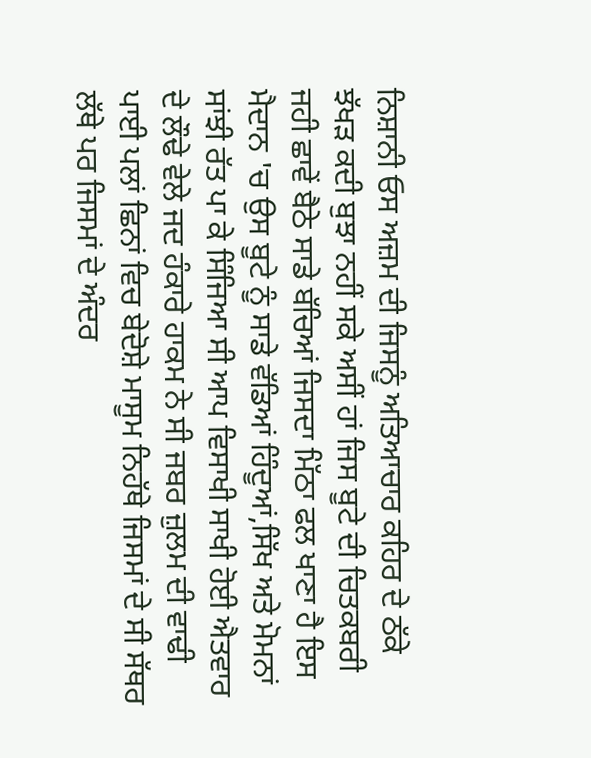ਨਿਸ਼ਾਨੀ ਓਸ ਅਜ਼ਮ ਦੀ ਜਿਸਨੂੰ ਅਤਿਆਚਾਰ ਕਹਿਰ ਦੇ ਠੱਕੇ ਝੱਖੜ ਕਦੀ ਬੁਝਾ ਨਹੀਂ ਸਕੇ ਅਸੀਂ ਹਾਂ ਜਿਸ ਬੂਟੇ ਦੀ ਚਿਤਕਬਰੀ ਜਹੀ ਛਾਵੇਂ ਬੈਠੇ ਸਾਡੇ ਬੱਚਿਆਂ ਜਿਸਦਾ ਮਿੱਠਾ ਫਲ ਖਾਣਾ ਹੈ ਇਸ ਮੈਦਾਨ 'ਚ ਉਸ ਬੂਟੇ ਨੂੰ ਸਾਡੇ ਵੱਡਿਆਂ ਹਿੰਦੂਆਂ,ਸਿੱਖ ਅਤੇ ਮੋਮਨਾਂ ਸਾਂਝੀ ਰੱਤ ਪਾ ਕੇ ਸਿੰਜਿਆ ਸੀ ਆਪ ਵਿਸਾਖੀ ਸਾਖੀ ਹੋਈ ਐਤਵਾਰ ਦੇ ਲੌਢੇ ਵੇਲੇ ਜਦ ਹੰਕਾਰੇ ਹਾਕਮ ਨੇ ਸੀ ਜਬਰ ਜ਼ੁਲਮ ਦੀ ਵਾਢੀ ਪਾਈ ਪਲਾਂ ਛਿਨਾਂ ਵਿਚ ਬੇਦੋਸ਼ੇ ਮਾਸੂਮ ਨਿਹੱਥੇ ਜਿਸਮਾਂ ਦੇ ਸੀ ਸੱਥਰ ਲੱਥੇ ਪਰ ਜਿਸਮਾਂ ਦੇ ਅੰਦਰ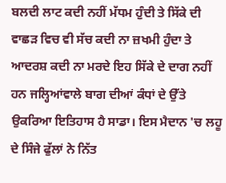ਬਲਦੀ ਲਾਟ ਕਦੀ ਨਹੀਂ ਮੱਧਮ ਹੁੰਦੀ ਤੇ ਸਿੱਕੇ ਦੀ ਵਾਛੜ ਵਿਚ ਵੀ ਸੱਚ ਕਦੀ ਨਾ ਜ਼ਖਮੀ ਹੁੰਦਾ ਤੇ ਆਦਰਸ਼ ਕਦੀ ਨਾ ਮਰਦੇ ਇਹ ਸਿੱਕੇ ਦੇ ਦਾਗ ਨਹੀਂ ਹਨ ਜਲ੍ਹਿਆਂਵਾਲੇ ਬਾਗ ਦੀਆਂ ਕੰਧਾਂ ਦੇ ਉੱਤੇ ਉਕਰਿਆ ਇਤਿਹਾਸ ਹੈ ਸਾਡਾ। ਇਸ ਮੈਦਾਨ 'ਚ ਲਹੂ ਦੇ ਸਿੰਜੇ ਫੁੱਲਾਂ ਨੇ ਨਿੱਤ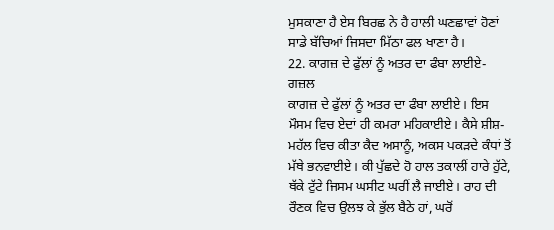ਮੁਸਕਾਣਾ ਹੈ ਏਸ ਬਿਰਛ ਨੇ ਹੈ ਹਾਲੀ ਘਣਛਾਵਾਂ ਹੋਣਾਂ ਸਾਡੇ ਬੱਚਿਆਂ ਜਿਸਦਾ ਮਿੱਠਾ ਫਲ ਖਾਣਾ ਹੈ।
22. ਕਾਗਜ਼ ਦੇ ਫੁੱਲਾਂ ਨੂੰ ਅਤਰ ਦਾ ਫੰਬਾ ਲਾਈਏ-ਗਜ਼ਲ
ਕਾਗਜ਼ ਦੇ ਫੁੱਲਾਂ ਨੂੰ ਅਤਰ ਦਾ ਫੰਬਾ ਲਾਈਏ। ਇਸ ਮੌਸਮ ਵਿਚ ਏਦਾਂ ਹੀ ਕਮਰਾ ਮਹਿਕਾਈਏ। ਕੈਸੇ ਸ਼ੀਸ਼-ਮਹੱਲ ਵਿਚ ਕੀਤਾ ਕੈਦ ਅਸਾਨੂੰ, ਅਕਸ ਪਕੜਦੇ ਕੰਧਾਂ ਤੋਂ ਮੱਥੇ ਭਨਵਾਈਏ। ਕੀ ਪੁੱਛਦੇ ਹੋ ਹਾਲ ਤਕਾਲੀਂ ਹਾਰੇ ਹੁੱਟੇ, ਥੱਕੇ ਟੁੱਟੇ ਜਿਸਮ ਘਸੀਟ ਘਰੀਂ ਲੈ ਜਾਈਏ। ਰਾਹ ਦੀ ਰੌਣਕ ਵਿਚ ਉਲਝ ਕੇ ਭੁੱਲ ਬੈਠੇ ਹਾਂ, ਘਰੋਂ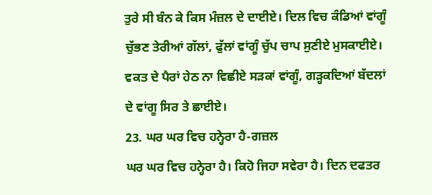ਤੁਰੇ ਸੀ ਬੰਨ ਕੇ ਕਿਸ ਮੰਜ਼ਲ ਦੇ ਦਾਈਏ। ਦਿਲ ਵਿਚ ਕੰਡਿਆਂ ਵਾਂਗੂੰ ਚੁੱਭਣ ਤੇਰੀਆਂ ਗੱਲਾਂ, ਫੁੱਲਾਂ ਵਾਂਗੂੰ ਚੁੱਪ ਚਾਪ ਸੁਣੀਏ ਮੁਸਕਾਈਏ। ਵਕਤ ਦੇ ਪੈਰਾਂ ਹੇਠ ਨਾ ਵਿਛੀਏ ਸੜਕਾਂ ਵਾਂਗੂੰ, ਗੜ੍ਹਕਦਿਆਂ ਬੱਦਲਾਂ ਦੇ ਵਾਂਗੂ ਸਿਰ ਤੇ ਛਾਈਏ।
23. ਘਰ ਘਰ ਵਿਚ ਹਨ੍ਹੇਰਾ ਹੈ-ਗਜ਼ਲ
ਘਰ ਘਰ ਵਿਚ ਹਨ੍ਹੇਰਾ ਹੈ। ਕਿਹੋ ਜਿਹਾ ਸਵੇਰਾ ਹੈ। ਦਿਨ ਦਫਤਰ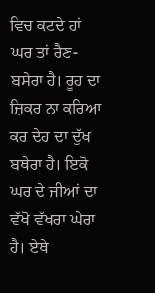ਵਿਚ ਕਟਦੇ ਹਾਂ ਘਰ ਤਾਂ ਰੈਣ-ਬਸੇਰਾ ਹੈ। ਰੂਹ ਦਾ ਜ਼ਿਕਰ ਨਾ ਕਰਿਆ ਕਰ ਦੇਹ ਦਾ ਦੁੱਖ ਬਥੇਰਾ ਹੈ। ਇਕੋ ਘਰ ਦੇ ਜੀਆਂ ਦਾ ਵੱਖੋ ਵੱਖਰਾ ਘੇਰਾ ਹੈ। ਏਥੇ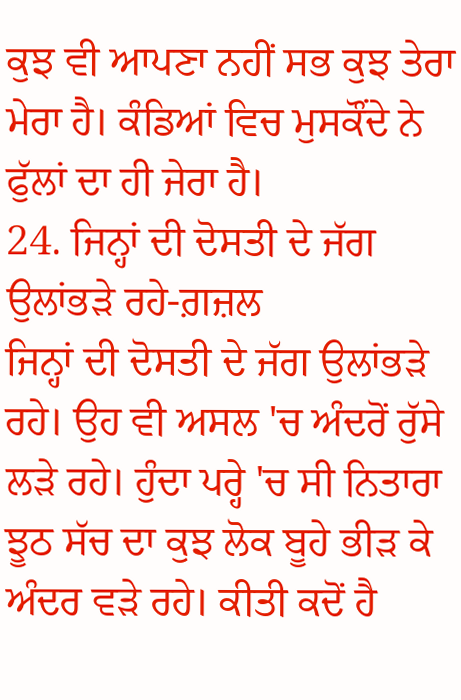ਕੁਝ ਵੀ ਆਪਣਾ ਨਹੀਂ ਸਭ ਕੁਝ ਤੇਰਾ ਮੇਰਾ ਹੈ। ਕੰਡਿਆਂ ਵਿਚ ਮੁਸਕੌਂਦੇ ਨੇ ਫੁੱਲਾਂ ਦਾ ਹੀ ਜੇਰਾ ਹੈ।
24. ਜਿਨ੍ਹਾਂ ਦੀ ਦੋਸਤੀ ਦੇ ਜੱਗ ਉਲਾਂਭੜੇ ਰਹੇ-ਗ਼ਜ਼ਲ
ਜਿਨ੍ਹਾਂ ਦੀ ਦੋਸਤੀ ਦੇ ਜੱਗ ਉਲਾਂਭੜੇ ਰਹੇ। ਉਹ ਵੀ ਅਸਲ 'ਚ ਅੰਦਰੋਂ ਰੁੱਸੇ ਲੜੇ ਰਹੇ। ਹੁੰਦਾ ਪਰ੍ਹੇ 'ਚ ਸੀ ਨਿਤਾਰਾ ਝੂਠ ਸੱਚ ਦਾ ਕੁਝ ਲੋਕ ਬੂਹੇ ਭੀੜ ਕੇ ਅੰਦਰ ਵੜੇ ਰਹੇ। ਕੀਤੀ ਕਦੋਂ ਹੈ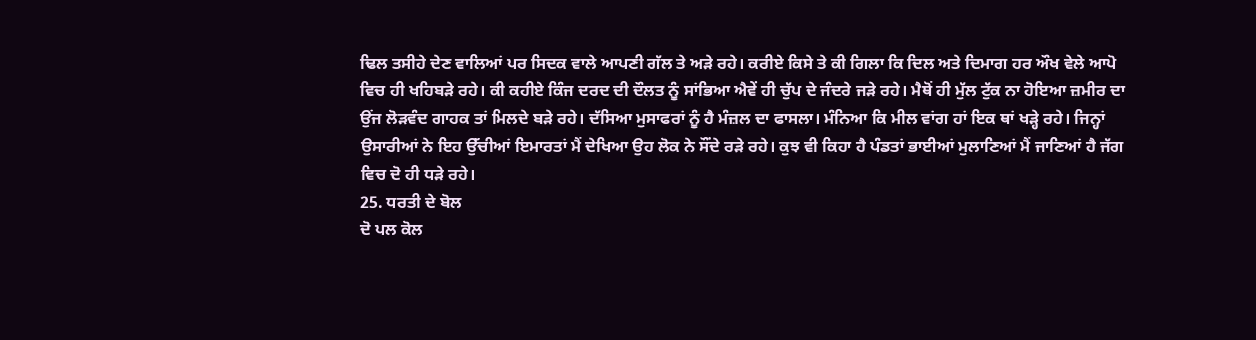ਢਿਲ ਤਸੀਹੇ ਦੇਣ ਵਾਲਿਆਂ ਪਰ ਸਿਦਕ ਵਾਲੇ ਆਪਣੀ ਗੱਲ ਤੇ ਅੜੇ ਰਹੇ। ਕਰੀਏ ਕਿਸੇ ਤੇ ਕੀ ਗਿਲਾ ਕਿ ਦਿਲ ਅਤੇ ਦਿਮਾਗ ਹਰ ਔਖ ਵੇਲੇ ਆਪੋ ਵਿਚ ਹੀ ਖਹਿਬੜੇ ਰਹੇ। ਕੀ ਕਹੀਏ ਕਿੰਜ ਦਰਦ ਦੀ ਦੌਲਤ ਨੂੰ ਸਾਂਭਿਆ ਐਵੇਂ ਹੀ ਚੁੱਪ ਦੇ ਜੰਦਰੇ ਜੜੇ ਰਹੇ। ਮੈਥੋਂ ਹੀ ਮੁੱਲ ਟੁੱਕ ਨਾ ਹੋਇਆ ਜ਼ਮੀਰ ਦਾ ਉਂਜ ਲੋੜਵੰਦ ਗਾਹਕ ਤਾਂ ਮਿਲਦੇ ਬੜੇ ਰਹੇ। ਦੱਸਿਆ ਮੁਸਾਫਰਾਂ ਨੂੰ ਹੈ ਮੰਜ਼ਲ ਦਾ ਫਾਸਲਾ। ਮੰਨਿਆ ਕਿ ਮੀਲ ਵਾਂਗ ਹਾਂ ਇਕ ਥਾਂ ਖੜ੍ਹੇ ਰਹੇ। ਜਿਨ੍ਹਾਂ ਉਸਾਰੀਆਂ ਨੇ ਇਹ ਉੱਚੀਆਂ ਇਮਾਰਤਾਂ ਮੈਂ ਦੇਖਿਆ ਉਹ ਲੋਕ ਨੇ ਸੌਂਦੇ ਰੜੇ ਰਹੇ। ਕੁਝ ਵੀ ਕਿਹਾ ਹੈ ਪੰਡਤਾਂ ਭਾਈਆਂ ਮੁਲਾਣਿਆਂ ਮੈਂ ਜਾਣਿਆਂ ਹੈ ਜੱਗ ਵਿਚ ਦੋ ਹੀ ਧੜੇ ਰਹੇ।
25. ਧਰਤੀ ਦੇ ਬੋਲ
ਦੋ ਪਲ ਕੋਲ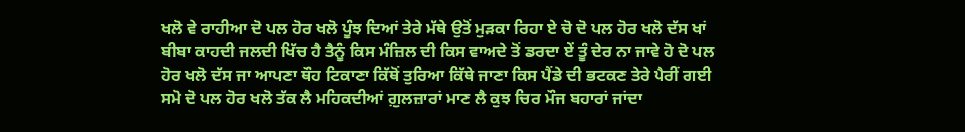ਖਲੋ ਵੇ ਰਾਹੀਆ ਦੋ ਪਲ ਹੋਰ ਖਲੋ ਪੂੰਝ ਦਿਆਂ ਤੇਰੇ ਮੱਥੇ ਉਤੋਂ ਮੁੜਕਾ ਰਿਹਾ ਏ ਚੋ ਦੋ ਪਲ ਹੋਰ ਖਲੋ ਦੱਸ ਖਾਂ ਬੀਬਾ ਕਾਹਦੀ ਜਲਦੀ ਖਿੱਚ ਹੈ ਤੈਨੂੰ ਕਿਸ ਮੰਜ਼ਿਲ ਦੀ ਕਿਸ ਵਾਅਦੇ ਤੋਂ ਡਰਦਾ ਏਂ ਤੂੰ ਦੇਰ ਨਾ ਜਾਵੇ ਹੋ ਦੋ ਪਲ ਹੋਰ ਖਲੋ ਦੱਸ ਜਾ ਆਪਣਾ ਥੌਹ ਟਿਕਾਣਾ ਕਿੱਥੋਂ ਤੁਰਿਆ ਕਿੱਥੇ ਜਾਣਾ ਕਿਸ ਪੈਂਡੇ ਦੀ ਭਟਕਣ ਤੇਰੇ ਪੈਰੀਂ ਗਈ ਸਮੋ ਦੋ ਪਲ ਹੋਰ ਖਲੋ ਤੱਕ ਲੈ ਮਹਿਕਦੀਆਂ ਗ਼ੁਲਜ਼ਾਰਾਂ ਮਾਣ ਲੈ ਕੁਝ ਚਿਰ ਮੌਜ ਬਹਾਰਾਂ ਜਾਂਦਾ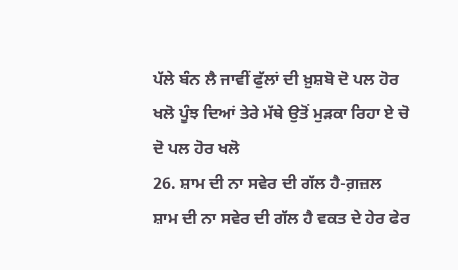ਪੱਲੇ ਬੰਨ ਲੈ ਜਾਵੀਂ ਫੁੱਲਾਂ ਦੀ ਖ਼ੁਸ਼ਬੋ ਦੋ ਪਲ ਹੋਰ ਖਲੋ ਪੂੰਝ ਦਿਆਂ ਤੇਰੇ ਮੱਥੇ ਉਤੋਂ ਮੁੜਕਾ ਰਿਹਾ ਏ ਚੋ ਦੋ ਪਲ ਹੋਰ ਖਲੋ
26. ਸ਼ਾਮ ਦੀ ਨਾ ਸਵੇਰ ਦੀ ਗੱਲ ਹੈ-ਗ਼ਜ਼ਲ
ਸ਼ਾਮ ਦੀ ਨਾ ਸਵੇਰ ਦੀ ਗੱਲ ਹੈ ਵਕਤ ਦੇ ਹੇਰ ਫੇਰ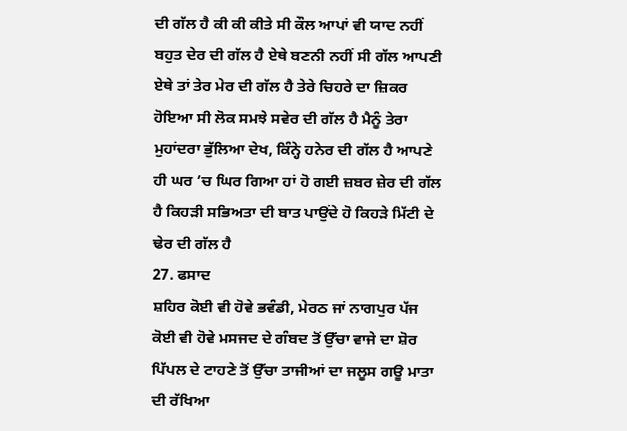ਦੀ ਗੱਲ ਹੈ ਕੀ ਕੀ ਕੀਤੇ ਸੀ ਕੌਲ ਆਪਾਂ ਵੀ ਯਾਦ ਨਹੀਂ ਬਹੁਤ ਦੇਰ ਦੀ ਗੱਲ ਹੈ ਏਥੇ ਬਣਨੀ ਨਹੀਂ ਸੀ ਗੱਲ ਆਪਣੀ ਏਥੇ ਤਾਂ ਤੇਰ ਮੇਰ ਦੀ ਗੱਲ ਹੈ ਤੇਰੇ ਚਿਹਰੇ ਦਾ ਜ਼ਿਕਰ ਹੋਇਆ ਸੀ ਲੋਕ ਸਮਝੇ ਸਵੇਰ ਦੀ ਗੱਲ ਹੈ ਮੈਨੂੰ ਤੇਰਾ ਮੁਹਾਂਦਰਾ ਭੁੱਲਿਆ ਦੇਖ, ਕਿੰਨ੍ਹੇ ਹਨੇਰ ਦੀ ਗੱਲ ਹੈ ਆਪਣੇ ਹੀ ਘਰ ’ਚ ਘਿਰ ਗਿਆ ਹਾਂ ਹੋ ਗਈ ਜ਼ਬਰ ਜ਼ੇਰ ਦੀ ਗੱਲ ਹੈ ਕਿਹੜੀ ਸਭਿਅਤਾ ਦੀ ਬਾਤ ਪਾਉਂਦੇ ਹੋ ਕਿਹੜੇ ਮਿੱਟੀ ਦੇ ਢੇਰ ਦੀ ਗੱਲ ਹੈ
27. ਫਸਾਦ
ਸ਼ਹਿਰ ਕੋਈ ਵੀ ਹੋਵੇ ਭਵੰਡੀ, ਮੇਰਠ ਜਾਂ ਨਾਗਪੁਰ ਪੱਜ ਕੋਈ ਵੀ ਹੋਵੇ ਮਸਜਦ ਦੇ ਗੰਬਦ ਤੋਂ ਉੱਚਾ ਵਾਜੇ ਦਾ ਸ਼ੋਰ ਪਿੱਪਲ ਦੇ ਟਾਹਣੇ ਤੋਂ ਉੱਚਾ ਤਾਜੀਆਂ ਦਾ ਜਲੂਸ ਗਊ ਮਾਤਾ ਦੀ ਰੱਖਿਆ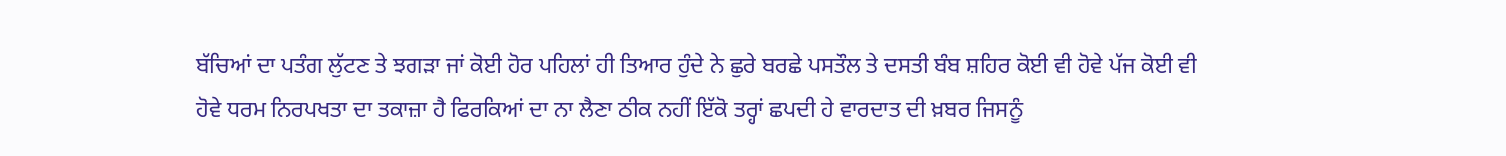ਬੱਚਿਆਂ ਦਾ ਪਤੰਗ ਲੁੱਟਣ ਤੇ ਝਗੜਾ ਜਾਂ ਕੋਈ ਹੋਰ ਪਹਿਲਾਂ ਹੀ ਤਿਆਰ ਹੁੰਦੇ ਨੇ ਛੁਰੇ ਬਰਛੇ ਪਸਤੌਲ ਤੇ ਦਸਤੀ ਬੰਬ ਸ਼ਹਿਰ ਕੋਈ ਵੀ ਹੋਵੇ ਪੱਜ ਕੋਈ ਵੀ ਹੋਵੇ ਧਰਮ ਨਿਰਪਖਤਾ ਦਾ ਤਕਾਜ਼ਾ ਹੈ ਫਿਰਕਿਆਂ ਦਾ ਨਾ ਲੈਣਾ ਠੀਕ ਨਹੀਂ ਇੱਕੋ ਤਰ੍ਹਾਂ ਛਪਦੀ ਹੇ ਵਾਰਦਾਤ ਦੀ ਖ਼ਬਰ ਜਿਸਨੂੰ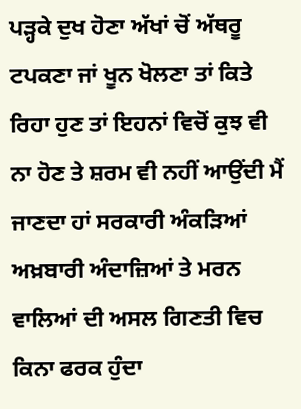ਪੜ੍ਹਕੇ ਦੁਖ ਹੋਣਾ ਅੱਖਾਂ ਚੋਂ ਅੱਥਰੂ ਟਪਕਣਾ ਜਾਂ ਖੂਨ ਖੋਲਣਾ ਤਾਂ ਕਿਤੇ ਰਿਹਾ ਹੁਣ ਤਾਂ ਇਹਨਾਂ ਵਿਚੋਂ ਕੁਝ ਵੀ ਨਾ ਹੋਣ ਤੇ ਸ਼ਰਮ ਵੀ ਨਹੀਂ ਆਉਂਦੀ ਮੈਂ ਜਾਣਦਾ ਹਾਂ ਸਰਕਾਰੀ ਅੰਕੜਿਆਂ ਅਖ਼ਬਾਰੀ ਅੰਦਾਜ਼ਿਆਂ ਤੇ ਮਰਨ ਵਾਲਿਆਂ ਦੀ ਅਸਲ ਗਿਣਤੀ ਵਿਚ ਕਿਨਾ ਫਰਕ ਹੁੰਦਾ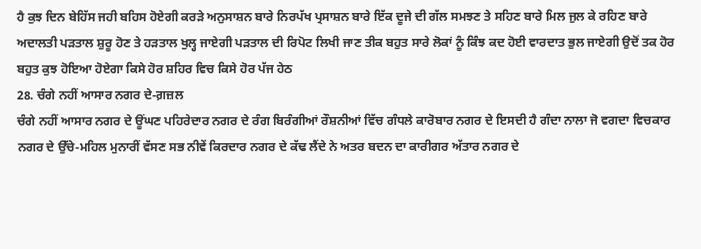ਹੈ ਕੁਝ ਦਿਨ ਬੇਹਿੱਸ ਜਹੀ ਬਹਿਸ ਹੋਏਗੀ ਕਰੜੇ ਅਨੁਸਾਸ਼ਨ ਬਾਰੇ ਨਿਰਪੱਖ ਪ੍ਰਸਾਸ਼ਨ ਬਾਰੇ ਇੱਕ ਦੂਜੇ ਦੀ ਗੱਲ ਸਮਝਣ ਤੇ ਸਹਿਣ ਬਾਰੇ ਮਿਲ ਜੁਲ ਕੇ ਰਹਿਣ ਬਾਰੇ ਅਦਾਲਤੀ ਪੜਤਾਲ ਸ਼ੁਰੂ ਹੋਣ ਤੇ ਹੜਤਾਲ ਖੁਲ੍ਹ ਜਾਏਗੀ ਪੜਤਾਲ ਦੀ ਰਿਪੋਟ ਲਿਖੀ ਜਾਣ ਤੀਕ ਬਹੁਤ ਸਾਰੇ ਲੋਕਾਂ ਨੂੰ ਕਿੰਝ ਕਦ ਹੋਈ ਵਾਰਦਾਤ ਭੁਲ ਜਾਏਗੀ ਉਦੋਂ ਤਕ ਹੋਰ ਬਹੁਤ ਕੁਝ ਹੋਇਆ ਹੋਏਗਾ ਕਿਸੇ ਹੋਰ ਸ਼ਹਿਰ ਵਿਚ ਕਿਸੇ ਹੋਰ ਪੱਜ ਹੇਠ
28. ਚੰਗੇ ਨਹੀਂ ਆਸਾਰ ਨਗਰ ਦੇ-ਗ਼ਜ਼ਲ
ਚੰਗੇ ਨਹੀਂ ਆਸਾਰ ਨਗਰ ਦੇ ਊਂਘਣ ਪਹਿਰੇਦਾਰ ਨਗਰ ਦੇ ਰੰਗ ਬਿਰੰਗੀਆਂ ਰੌਸ਼ਨੀਆਂ ਵਿੱਚ ਗੰਧਲੇ ਕਾਰੋਬਾਰ ਨਗਰ ਦੇ ਇਸਦੀ ਹੈ ਗੰਦਾ ਨਾਲਾ ਜੋ ਵਗਦਾ ਵਿਚਕਾਰ ਨਗਰ ਦੇ ਉੱਚੇ-ਮਹਿਲ ਮੁਨਾਰੀਂ ਵੱਸਣ ਸਭ ਨੀਵੇਂ ਕਿਰਦਾਰ ਨਗਰ ਦੇ ਕੱਢ ਲੈਂਦੇ ਨੇ ਅਤਰ ਬਦਨ ਦਾ ਕਾਰੀਗਰ ਅੱਤਾਰ ਨਗਰ ਦੇ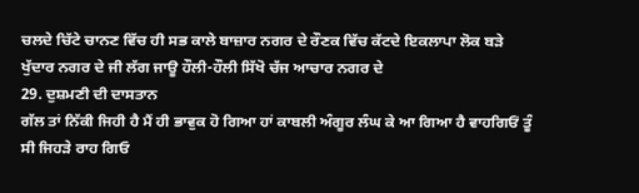ਚਲਦੇ ਚਿੱਟੇ ਚਾਨਣ ਵਿੱਚ ਹੀ ਸਭ ਕਾਲੇ ਬਾਜ਼ਾਰ ਨਗਰ ਦੇ ਰੌਣਕ ਵਿੱਚ ਕੱਟਦੇ ਇਕਲਾਪਾ ਲੋਕ ਬੜੇ ਖੁੱਦਾਰ ਨਗਰ ਦੇ ਜੀ ਲੱਗ ਜਾਊ ਹੌਲੀ-ਹੌਲੀ ਸਿੱਖੋ ਚੱਜ ਆਚਾਰ ਨਗਰ ਦੇ
29. ਦੁਸ਼ਮਣੀ ਦੀ ਦਾਸਤਾਨ
ਗੱਲ ਤਾਂ ਨਿੱਕੀ ਜਿਹੀ ਹੈ ਮੈਂ ਹੀ ਭਾਵੁਕ ਹੋ ਗਿਆ ਹਾਂ ਕਾਬਲੀ ਅੰਗੂਰ ਲੰਘ ਕੇ ਆ ਗਿਆ ਹੈ ਵਾਹਗਿਓਂ ਤੂੰ ਸੀ ਜਿਹੜੇ ਰਾਹ ਗਿਓ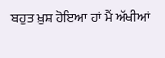ਬਹੁਤ ਖ਼ੁਸ਼ ਹੋਇਆ ਹਾਂ ਮੈਂ ਅੱਖੀਆਂ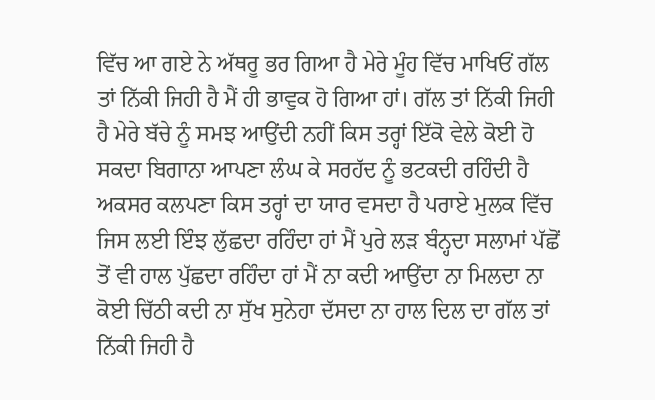ਵਿੱਚ ਆ ਗਏ ਨੇ ਅੱਥਰੂ ਭਰ ਗਿਆ ਹੈ ਮੇਰੇ ਮੂੰਹ ਵਿੱਚ ਮਾਖਿਓਂ ਗੱਲ ਤਾਂ ਨਿੱਕੀ ਜਿਹੀ ਹੈ ਮੈਂ ਹੀ ਭਾਵੁਕ ਹੋ ਗਿਆ ਹਾਂ। ਗੱਲ ਤਾਂ ਨਿੱਕੀ ਜਿਹੀ ਹੈ ਮੇਰੇ ਬੱਚੇ ਨੂੰ ਸਮਝ ਆਉਂਦੀ ਨਹੀਂ ਕਿਸ ਤਰ੍ਹਾਂ ਇੱਕੋ ਵੇਲੇ ਕੋਈ ਹੋ ਸਕਦਾ ਬਿਗਾਨਾ ਆਪਣਾ ਲੰਘ ਕੇ ਸਰਹੱਦ ਨੂੰ ਭਟਕਦੀ ਰਹਿੰਦੀ ਹੈ ਅਕਸਰ ਕਲਪਣਾ ਕਿਸ ਤਰ੍ਹਾਂ ਦਾ ਯਾਰ ਵਸਦਾ ਹੈ ਪਰਾਏ ਮੁਲਕ ਵਿੱਚ ਜਿਸ ਲਈ ਇੰਝ ਲੁੱਛਦਾ ਰਹਿੰਦਾ ਹਾਂ ਮੈਂ ਪੁਰੇ ਲੜ ਬੰਨ੍ਹਦਾ ਸਲਾਮਾਂ ਪੱਛੋਂ ਤੋਂ ਵੀ ਹਾਲ ਪੁੱਛਦਾ ਰਹਿੰਦਾ ਹਾਂ ਮੈਂ ਨਾ ਕਦੀ ਆਉਂਦਾ ਨਾ ਮਿਲਦਾ ਨਾ ਕੋਈ ਚਿੱਠੀ ਕਦੀ ਨਾ ਸੁੱਖ ਸੁਨੇਹਾ ਦੱਸਦਾ ਨਾ ਹਾਲ ਦਿਲ ਦਾ ਗੱਲ ਤਾਂ ਨਿੱਕੀ ਜਿਹੀ ਹੈ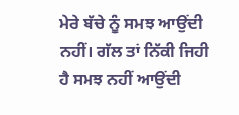ਮੇਰੇ ਬੱਚੇ ਨੂੰ ਸਮਝ ਆਉਂਦੀ ਨਹੀਂ। ਗੱਲ ਤਾਂ ਨਿੱਕੀ ਜਿਹੀ ਹੈ ਸਮਝ ਨਹੀਂ ਆਉਂਦੀ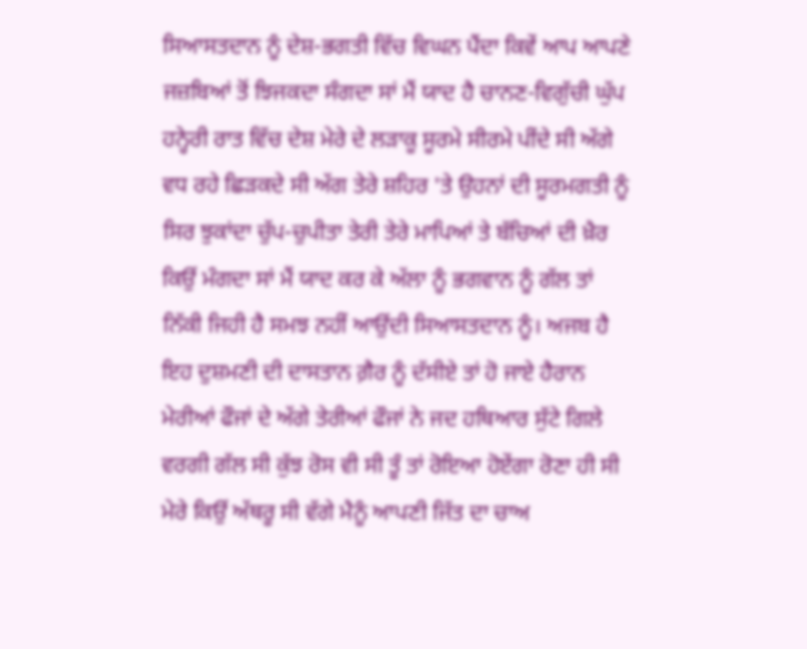ਸਿਆਸਤਦਾਨ ਨੂੰ ਦੇਸ਼-ਭਗਤੀ ਵਿੱਚ ਵਿਘਨ ਪੈਂਦਾ ਕਿਵੇਂ ਆਪ ਆਪਣੇ ਜਜ਼ਬਿਆਂ ਤੋਂ ਝਿਜਕਦਾ ਸੰਗਦਾ ਸਾਂ ਮੈਂ ਯਾਦ ਹੈ ਚਾਨਣ-ਵਿਗੁੱਚੀ ਘੁੱਪ ਹਨ੍ਹੇਰੀ ਰਾਤ ਵਿੱਚ ਦੇਸ਼ ਮੇਰੇ ਦੇ ਲੜਾਕੂ ਸੂਰਮੇ ਸੀਰਮੇ ਪੀਂਦੇ ਸੀ ਅੱਗੇ ਵਧ ਰਹੇ ਛਿੜਕਦੇ ਸੀ ਅੱਗ ਤੇਰੇ ਸ਼ਹਿਰ 'ਤੇ ਉਹਨਾਂ ਦੀ ਸੂਰਮਗਤੀ ਨੂੰ ਸਿਰ ਝੁਕਾਂਦਾ ਚੁੱਪ-ਚੁਪੀਤਾ ਤੇਰੀ ਤੇਰੇ ਮਾਪਿਆਂ ਤੇ ਬੱਚਿਆਂ ਦੀ ਖ਼ੈਰ ਕਿਉਂ ਮੰਗਦਾ ਸਾਂ ਮੈਂ ਯਾਦ ਕਰ ਕੇ ਅੱਲਾ ਨੂੰ ਭਗਵਾਨ ਨੂੰ ਗੱਲ ਤਾਂ ਨਿੱਕੀ ਜਿਹੀ ਹੈ ਸਮਝ ਨਹੀਂ ਆਉਂਦੀ ਸਿਆਸਤਦਾਨ ਨੂੰ। ਅਜਬ ਹੈ ਇਹ ਦੁਸ਼ਮਣੀ ਦੀ ਦਾਸਤਾਨ ਗ਼ੈਰ ਨੂੰ ਦੱਸੀਏ ਤਾਂ ਹੋ ਜਾਏ ਹੈਰਾਨ ਮੇਰੀਆਂ ਫੌਜਾਂ ਦੇ ਅੱਗੇ ਤੇਰੀਆਂ ਫੌਜਾਂ ਨੇ ਜਦ ਹਥਿਆਰ ਸੁੱਟੇ ਗਿਲੇ ਵਰਗੀ ਗੱਲ ਸੀ ਕੁੱਝ ਰੋਸ ਵੀ ਸੀ ਤੂੰ ਤਾਂ ਰੋਇਆ ਹੋਏਂਗਾ ਰੋਣਾ ਹੀ ਸੀ ਮੇਰੇ ਕਿਉਂ ਅੱਥਰੂ ਸੀ ਵੱਗੇ ਮੈਨੂੰ ਆਪਣੀ ਜਿੱਤ ਦਾ ਚਾਅ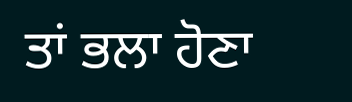ਤਾਂ ਭਲਾ ਹੋਣਾ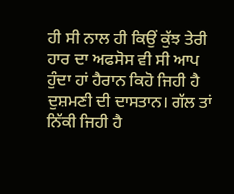ਹੀ ਸੀ ਨਾਲ ਹੀ ਕਿਉਂ ਕੁੱਝ ਤੇਰੀ ਹਾਰ ਦਾ ਅਫਸੋਸ ਵੀ ਸੀ ਆਪ ਹੁੰਦਾ ਹਾਂ ਹੈਰਾਨ ਕਿਹੋ ਜਿਹੀ ਹੈ ਦੁਸ਼ਮਣੀ ਦੀ ਦਾਸਤਾਨ। ਗੱਲ ਤਾਂ ਨਿੱਕੀ ਜਿਹੀ ਹੈ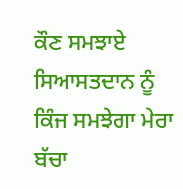ਕੌਣ ਸਮਝਾਏ ਸਿਆਸਤਦਾਨ ਨੂੰ ਕਿੰਜ ਸਮਝੇਗਾ ਮੇਰਾ ਬੱਚਾ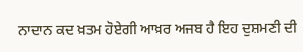ਨਾਦਾਨ ਕਦ ਖ਼ਤਮ ਹੋਏਗੀ ਆਖ਼ਰ ਅਜਬ ਹੈ ਇਹ ਦੁਸ਼ਮਣੀ ਦੀ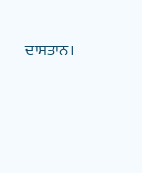ਦਾਸਤਾਨ।